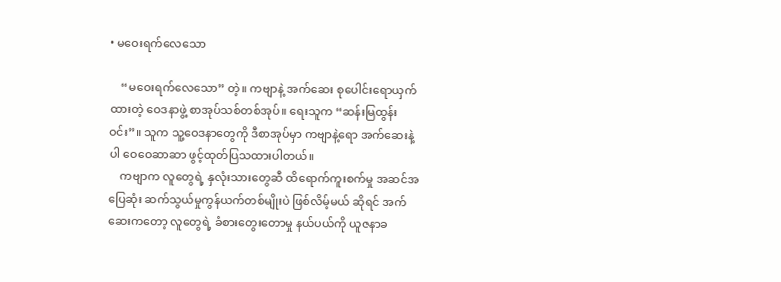• မဝေးရက်လေသော

    “မဝေးရက်လေသော” တဲ့။ ကဗျာနဲ့ အက်ဆေး စုပေါင်းရောယှက်ထားတဲ့ ဝေဒနာဖွဲ့ စာအုပ်သစ်တစ်အုပ်။ ရေးသူက “ဆန်းမြထွန်းဝင်း”။ သူက သူ့ဝေဒနာတွေကို ဒီစာအုပ်မှာ ကဗျာနဲ့ရော အက်ဆေးနဲ့ပါ ဝေဝေဆာဆာ ဖွင့်ထုတ်ပြသထားပါတယ်။
    ကဗျာက လူတွေရဲ့ နှလုံးသားတွေဆီ ထိရောက်ကူးစက်မှု အဆင်အပြေဆုံး ဆက်သွယ်မှုကွန်ယက်တစ်မျိုးပဲ ဖြစ်လိမ့်မယ် ဆိုရင် အက်ဆေးကတော့ လူတွေရဲ့ ခံစားတွေးတောမှု နယ်ပယ်ကို ယူဇနာခ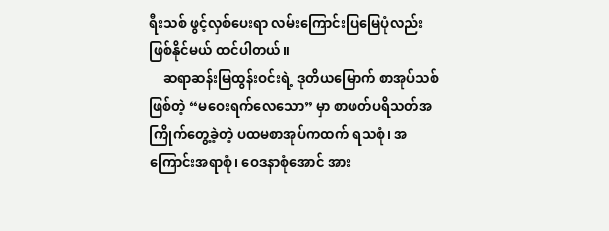ရီးသစ် ဖွင့်လှစ်ပေးရာ လမ်းကြောင်းပြမြေပုံလည်း ဖြစ်နိုင်မယ် ထင်ပါတယ်။
    ဆရာဆန်းမြထွန်းဝင်းရဲ့ ဒုတိယမြောက် စာအုပ်သစ် ဖြစ်တဲ့ “မဝေးရက်လေသော” မှာ စာဖတ်ပရိသတ်အကြိုက်တွေ့ခဲ့တဲ့ ပထမစာအုပ်ကထက် ရသစုံ၊ အကြောင်းအရာစုံ၊ ဝေဒနာစုံအောင် အား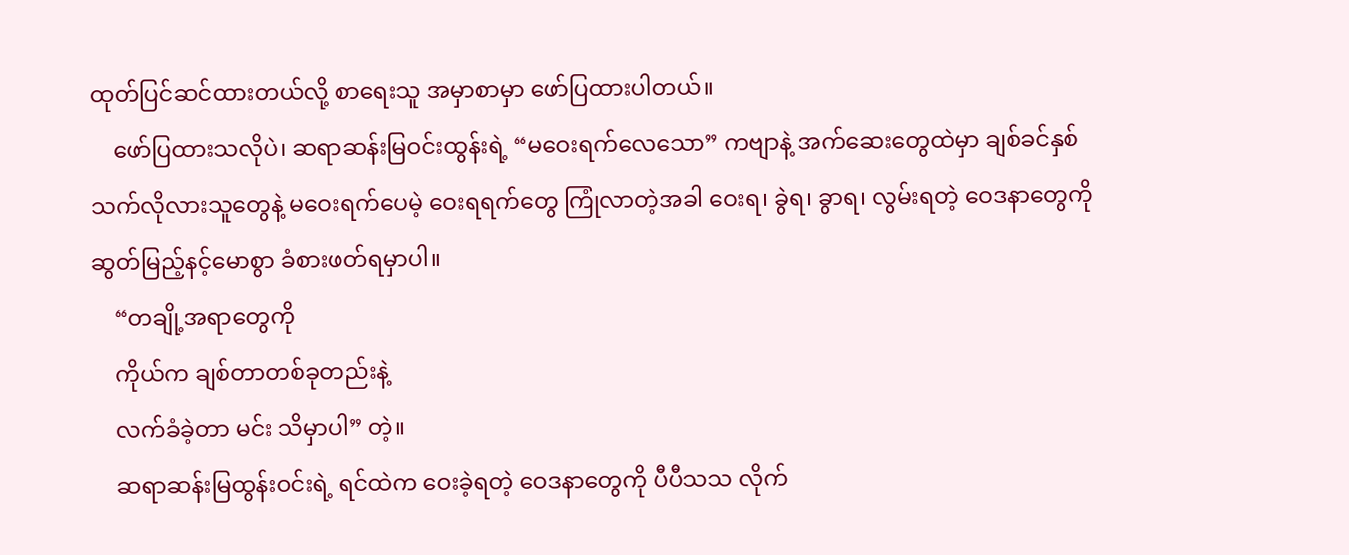ထုတ်ပြင်ဆင်ထားတယ်လို့ စာရေးသူ အမှာစာမှာ ဖော်ပြထားပါတယ်။
    ဖော်ပြထားသလိုပဲ၊ ဆရာဆန်းမြဝင်းထွန်းရဲ့ “မဝေးရက်လေသော” ကဗျာနဲ့ အက်ဆေးတွေထဲမှာ ချစ်ခင်နှစ်သက်လိုလားသူတွေနဲ့ မဝေးရက်ပေမဲ့ ဝေးရရက်တွေ ကြုံလာတဲ့အခါ ဝေးရ၊ ခွဲရ၊ ခွာရ၊ လွမ်းရတဲ့ ဝေဒနာတွေကို ဆွတ်မြည့်နင့်မောစွာ ခံစားဖတ်ရမှာပါ။
    “တချို့အရာတွေကို
    ကိုယ်က ချစ်တာတစ်ခုတည်းနဲ့
    လက်ခံခဲ့တာ မင်း သိမှာပါ” တဲ့။
    ဆရာဆန်းမြထွန်းဝင်းရဲ့ ရင်ထဲက ဝေးခဲ့ရတဲ့ ဝေဒနာတွေကို ပီပီသသ လိုက်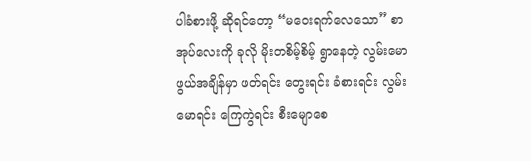ပါခံစားဖို့ ဆိုရင်တော့ “မဝေးရက်လေသော” စာအုပ်လေးကို ခုလို မိုးတစိမ့်စိမ့် ရွာနေတဲ့ လွမ်းမောဖွယ်အချိန်မှာ ဖတ်ရင်း တွေးရင်း ခံစားရင်း လွမ်းမောရင်း ကြေကွဲရင်း စီးမျောစေ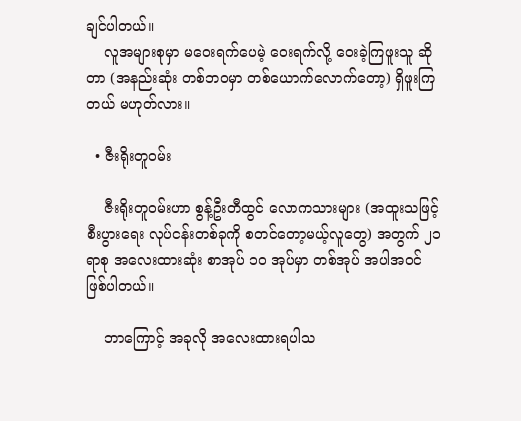ချင်ပါတယ်။
    လူအများစုမှာ မဝေးရက်ပေမဲ့ ဝေးရက်လို့ ဝေးခဲ့ကြဖူးသူ ဆိုတာ (အနည်းဆုံး တစ်ဘဝမှာ တစ်ယောက်လောက်တော့) ရှိဖူးကြတယ် မဟုတ်လား။

  • ဇီးရိုးတူဝမ်း

    ဇီးရိုးတူဝမ်းဟာ စွန့်ဦးတီထွင် လောကသားများ (အထူးသဖြင့် စီးပွားရေး လုပ်ငန်းတစ်ခုကို စတင်တော့မယ့်လူတွေ) အတွက် ၂၁ ရာစု အလေးထားဆုံး စာအုပ် ၁၀ အုပ်မှာ တစ်အုပ် အပါအဝင် ဖြစ်ပါတယ်။

    ဘာကြောင့် အခုလို အလေးထားရပါသ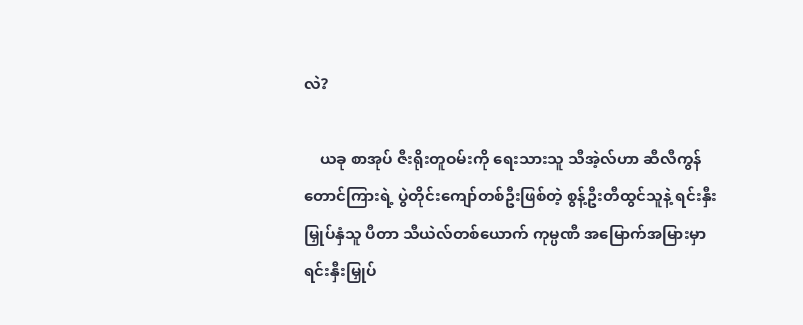လဲ?

    ယခု စာအုပ် ဇီးရိုးတူဝမ်းကို ရေးသားသူ သီအဲ့လ်ဟာ ဆီလီကွန်တောင်ကြားရဲ့ ပွဲတိုင်းကျော်တစ်ဦးဖြစ်တဲ့ စွန့်ဦးတီထွင်သူနဲ့ ရင်းနှီးမြှုပ်နှံသူ ပီတာ သီယဲလ်တစ်ယောက် ကုမ္ပဏီ အမြောက်အမြားမှာ ရင်းနှီးမြှုပ်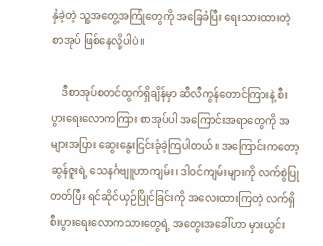နှံခဲ့တဲ့ သူ့အတွေ့အကြုံတွေကို အခြေခံပြီး ရေးသားထားတဲ့ စာအုပ် ဖြစ်နေလို့ပါပဲ။

    ဒီစာအုပ်စတင်ထွက်ရှိချိန်မှာ ဆီလီကွန်တောင်ကြားနဲ့ စီးပွားရေးလောကကြား စာအုပ်ပါ အကြောင်းအရာတွေကို အများအပြား ဆွေးနွေးငြင်းခုံခဲ့ကြပါတယ်။ အကြောင်းကတော့ ဆွန်ဇူးရဲ့ သေနင်္ဂဗျူဟာကျမ်း၊ ဒါဝင်ကျမ်းများကို လက်စွဲပြုတတ်ပြီး ရင်ဆိုင်ယှဉ်ပြိုင်ခြင်းကို အလေးထားကြတဲ့ လက်ရှိ စီးပွားရေးလောကသားတွေရဲ့ အတွေးအခေါ်ဟာ မှားယွင်း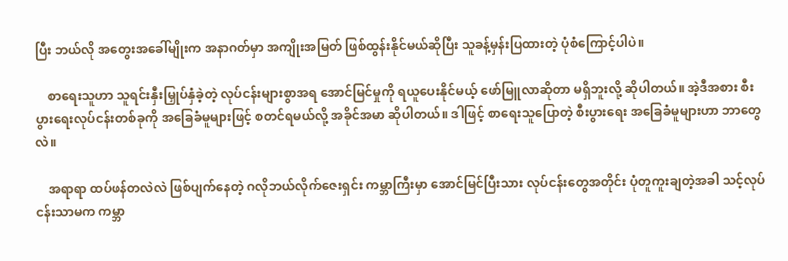ပြီး ဘယ်လို အတွေးအခေါ်မျိုးက အနာဂတ်မှာ အကျိုးအမြတ် ဖြစ်ထွန်းနိုင်မယ်ဆိုပြီး သူခန့်မှန်းပြထားတဲ့ ပုံစံကြောင့်ပါပဲ။

    စာရေးသူဟာ သူရင်းနှီးမြှုပ်နှံခဲ့တဲ့ လုပ်ငန်းများစွာအရ အောင်မြင်မှုကို ရယူပေးနိုင်မယ့် ဖော်မြူလာဆိုတာ မရှိဘူးလို့ ဆိုပါတယ်။ အဲ့ဒီအစား စီးပွားရေးလုပ်ငန်းတစ်ခုကို အခြေခံမူများဖြင့် စတင်ရမယ်လို့ အခိုင်အမာ ဆိုပါတယ်။ ဒါဖြင့် စာရေးသူပြောတဲ့ စီးပွားရေး အခြေခံမူများဟာ ဘာတွေလဲ။

    အရာရာ ထပ်ဖန်တလဲလဲ ဖြစ်ပျက်နေတဲ့ ဂလိုဘယ်လိုက်ဇေးရှင်း ကမ္ဘာကြီးမှာ အောင်မြင်ပြီးသား လုပ်ငန်းတွေအတိုင်း ပုံတူကူးချတဲ့အခါ သင့်လုပ်ငန်းသာမက ကမ္ဘာ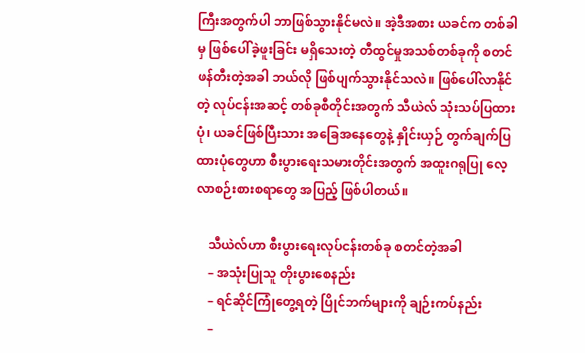ကြီးအတွက်ပါ ဘာဖြစ်သွားနိုင်မလဲ။ အဲ့ဒီအစား ယခင်က တစ်ခါမှ ဖြစ်ပေါ်ခဲ့ဖူးခြင်း မရှိသေးတဲ့ တီထွင်မှုအသစ်တစ်ခုကို စတင်ဖန်တီးတဲ့အခါ ဘယ်လို ဖြစ်ပျက်သွားနိုင်သလဲ။ ဖြစ်ပေါ်လာနိုင်တဲ့ လုပ်ငန်းအဆင့် တစ်ခုစီတိုင်းအတွက် သီယဲလ် သုံးသပ်ပြထားပုံ၊ ယခင်ဖြစ်ပြီးသား အခြေအနေတွေနဲ့ နှိုင်းယှဉ် တွက်ချက်ပြထားပုံတွေဟာ စီးပွားရေးသမားတိုင်းအတွက် အထူးဂရုပြု လေ့လာစဉ်းစားစရာတွေ အပြည့် ဖြစ်ပါတယ်။

    သီယဲလ်ဟာ စီးပွားရေးလုပ်ငန်းတစ်ခု စတင်တဲ့အခါ
    – အသုံးပြုသူ တိုးပွားစေနည်း
    – ရင်ဆိုင်ကြုံတွေ့ရတဲ့ ပြိုင်ဘက်များကို ချဉ်းကပ်နည်း
    –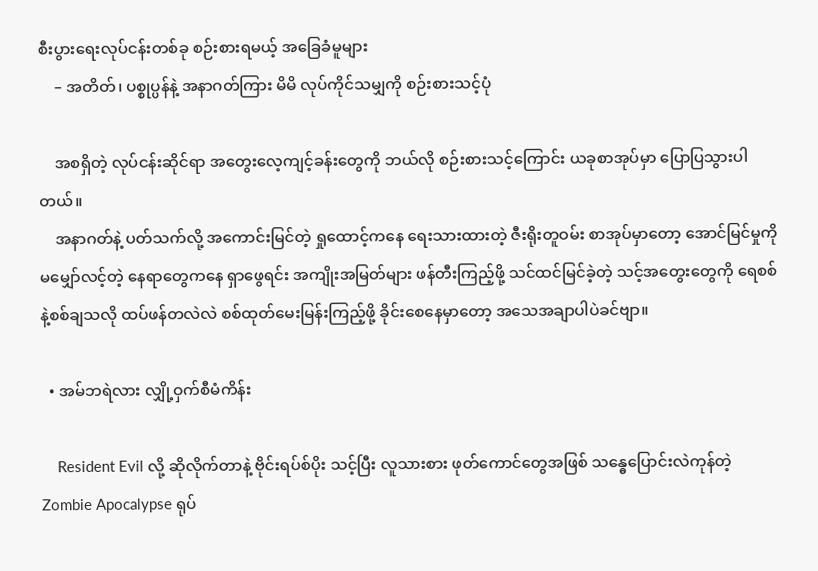စီးပွားရေးလုပ်ငန်းတစ်ခု စဉ်းစားရမယ့် အခြေခံမူများ
    – အတိတ်၊ ပစ္စုပ္ပန်နဲ့ အနာဂတ်ကြား မိမိ လုပ်ကိုင်သမျှကို စဉ်းစားသင့်ပုံ

    အစရှိတဲ့ လုပ်ငန်းဆိုင်ရာ အတွေးလေ့ကျင့်ခန်းတွေကို ဘယ်လို စဉ်းစားသင့်ကြောင်း ယခုစာအုပ်မှာ ပြောပြသွားပါတယ်။
    အနာဂတ်နဲ့ ပတ်သက်လို့ အကောင်းမြင်တဲ့ ရှုထောင့်ကနေ ရေးသားထားတဲ့ ဇီးရိုးတူဝမ်း စာအုပ်မှာတော့ အောင်မြင်မှုကို မမျှော်လင့်တဲ့ နေရာတွေကနေ ရှာဖွေရင်း အကျိုးအမြတ်များ ဖန်တီးကြည့်ဖို့ သင်ထင်မြင်ခဲ့တဲ့ သင့်အတွေးတွေကို ရေစစ်နဲ့စစ်ချသလို ထပ်ဖန်တလဲလဲ စစ်ထုတ်မေးမြန်းကြည့်ဖို့ ခိုင်းစေနေမှာတော့ အသေအချာပါပဲခင်ဗျာ။

  • အမ်ဘရဲလား လျှို့ဝှက်စီမံကိန်း

    Resident Evil လို့ ဆိုလိုက်တာနဲ့ ဗိုင်းရပ်စ်ပိုး သင့်ပြီး လူသားစား ဖုတ်ကောင်တွေအဖြစ် သန္ဓေပြောင်းလဲကုန်တဲ့ Zombie Apocalypse ရုပ်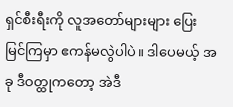ရှင်စီးရီးကို လူအတော်များများ ပြေးမြင်ကြမှာ ဧကန်မလွဲပါပဲ။ ဒါပေမယ့် အခု ဒီဝတ္ထုကတော့ အဲဒီ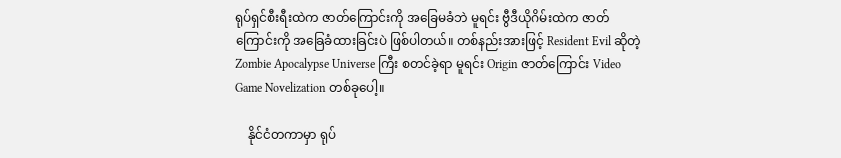ရုပ်ရှင်စီးရီးထဲက ဇာတ်ကြောင်းကို အခြေမခံဘဲ မူရင်း ဗွီဒီယိုဂိမ်းထဲက ဇာတ်ကြောင်းကို အခြေခံထားခြင်းပဲ ဖြစ်ပါတယ်။ တစ်နည်းအားဖြင့် Resident Evil ဆိုတဲ့ Zombie Apocalypse Universe ကြီး စတင်ခဲ့ရာ မူရင်း Origin ဇာတ်ကြောင်း Video Game Novelization တစ်ခုပေါ့။

    နိုင်ငံတကာမှာ ရုပ်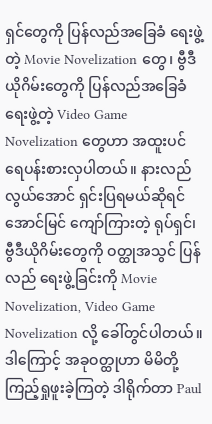ရှင်တွေကို ပြန်လည်အခြေခံ ရေးဖွဲ့တဲ့ Movie Novelization တွေ၊ ဗွီဒီယိုဂိမ်းတွေကို ပြန်လည်အခြေခံ ရေးဖွဲ့တဲ့ Video Game Novelization တွေဟာ အထူးပင် ရေပန်းစားလှပါတယ်။ နားလည်လွယ်အောင် ရှင်းပြရမယ်ဆိုရင် အောင်မြင် ကျော်ကြားတဲ့ ရုပ်ရှင်၊ ဗွီဒီယိုဂိမ်းတွေကို ဝတ္ထုအသွင် ပြန်လည် ရေးဖွဲ့ခြင်းကို Movie Novelization, Video Game Novelization လို့ ခေါ်တွင်ပါတယ်။ ဒါကြောင့် အခုဝတ္ထုဟာ မိမိတို့ ကြည့်ရှုဖူးခဲ့ကြတဲ့ ဒါရိုက်တာ Paul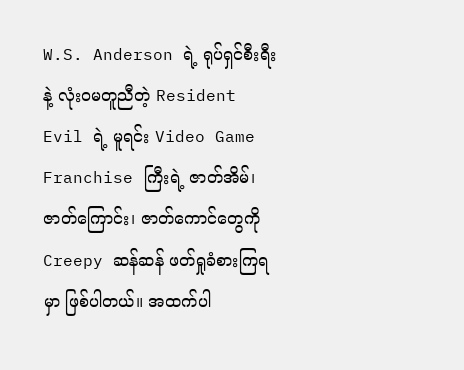W.S. Anderson ရဲ့ ရုပ်ရှင်စီးရီးနဲ့ လုံးဝမတူညီတဲ့ Resident Evil ရဲ့ မူရင်း Video Game Franchise ကြီးရဲ့ ဇာတ်အိမ်၊ ဇာတ်ကြောင်း၊ ဇာတ်ကောင်တွေကို Creepy ဆန်ဆန် ဖတ်ရှုခံစားကြရမှာ ဖြစ်ပါတယ်။ အထက်ပါ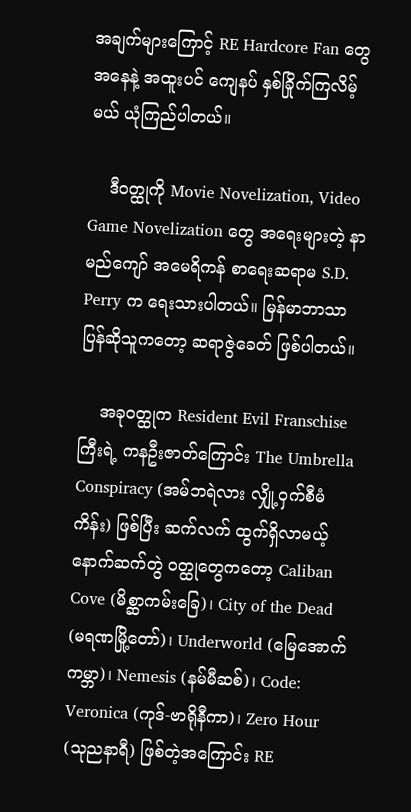အချက်များကြောင့် RE Hardcore Fan တွေအနေနဲ့ အထူးပင် ကျေနပ် နှစ်ခြိုက်ကြလိမ့်မယ် ယုံကြည်ပါတယ်။

    ဒီဝတ္ထုကို Movie Novelization, Video Game Novelization တွေ အရေးများတဲ့ နာမည်ကျော် အမေရိကန် စာရေးဆရာမ S.D. Perry က ရေးသားပါတယ်။ မြန်မာဘာသာပြန်ဆိုသူကတော့ ဆရာဇွဲခေတ် ဖြစ်ပါတယ်။

    အခုဝတ္ထုက Resident Evil Franschise ကြီးရဲ့ ကနဦးဇာတ်ကြောင်း The Umbrella Conspiracy (အမ်ဘရဲလား လျှို့ဝှက်စီမံကိန်း) ဖြစ်ပြီး ဆက်လက် ထွက်ရှိလာမယ့် နောက်ဆက်တွဲ ဝတ္ထုတွေကတော့ Caliban Cove (မိစ္ဆာကမ်းခြေ)၊ City of the Dead (မရဏမြို့တော်)၊ Underworld (မြေအောက်ကမ္ဘာ)၊ Nemesis (နမ်မီဆစ်)၊ Code: Veronica (ကုဒ်-ဗာရိုနီကာ)၊ Zero Hour (သုညနာရီ) ဖြစ်တဲ့အကြောင်း RE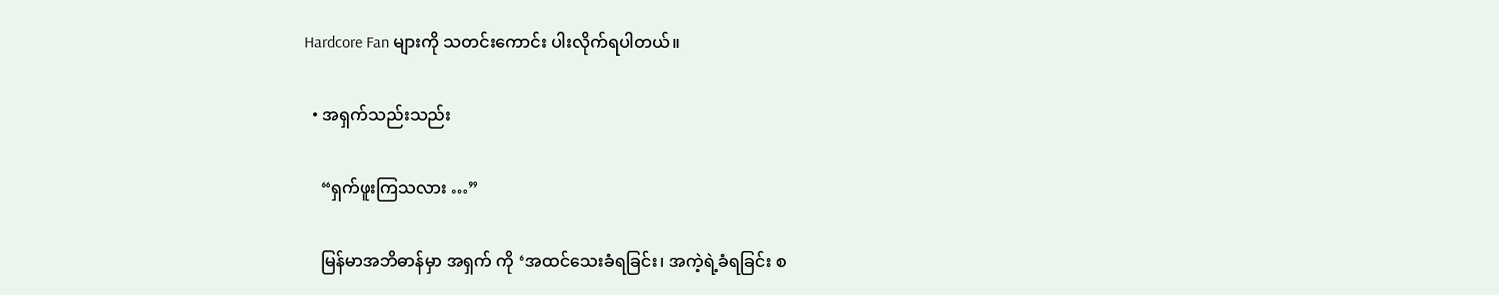Hardcore Fan များကို သတင်းကောင်း ပါးလိုက်ရပါတယ်။

  • အရှက်သည်းသည်း

    “ရှက်ဖူးကြသလား …”

    မြန်မာအဘိဓာန်မှာ အရှက် ကို ‘အထင်သေးခံရခြင်း၊ အကဲ့ရဲ့ခံရခြင်း စ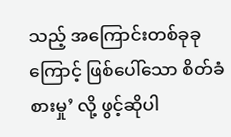သည့် အကြောင်းတစ်ခုခုကြောင့် ဖြစ်ပေါ်သော စိတ်ခံစားမှု’ လို့ ဖွင့်ဆိုပါ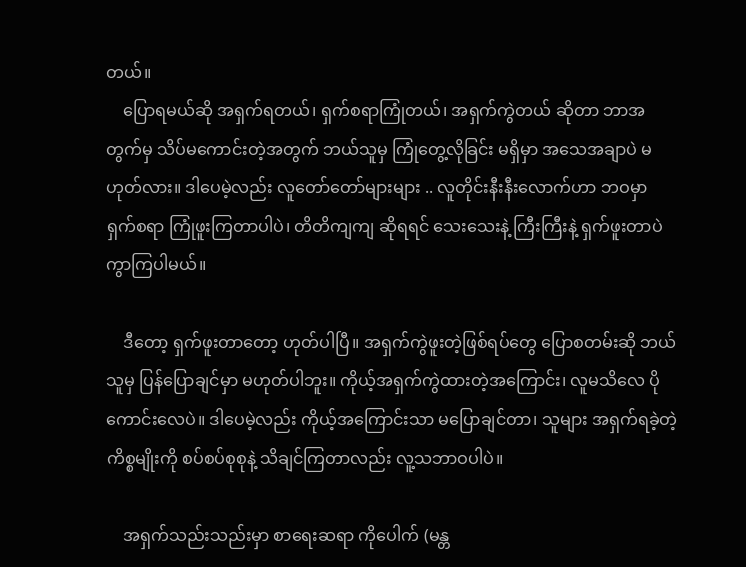တယ်။
    ပြောရမယ်ဆို အရှက်ရတယ်၊ ရှက်စရာကြုံတယ်၊ အရှက်ကွဲတယ် ဆိုတာ ဘာအတွက်မှ သိပ်မကောင်းတဲ့အတွက် ဘယ်သူမှ ကြုံတွေ့လိုခြင်း မရှိမှာ အသေအချာပဲ မဟုတ်လား။ ဒါပေမဲ့လည်း လူတော်တော်များများ .. လူတိုင်းနီးနီးလောက်ဟာ ဘဝမှာ ရှက်စရာ ကြုံဖူးကြတာပါပဲ၊ တိတိကျကျ ဆိုရရင် သေးသေးနဲ့ ကြီးကြီးနဲ့ ရှက်ဖူးတာပဲ ကွာကြပါမယ်။

    ဒီတော့ ရှက်ဖူးတာတော့ ဟုတ်ပါပြီ။ အရှက်ကွဲဖူးတဲ့ဖြစ်ရပ်တွေ ပြောစတမ်းဆို ဘယ်သူမှ ပြန်ပြောချင်မှာ မဟုတ်ပါဘူး။ ကိုယ့်အရှက်ကွဲထားတဲ့အကြောင်း၊ လူမသိလေ ပိုကောင်းလေပဲ။ ဒါပေမဲ့လည်း ကိုယ့်အကြောင်းသာ မပြောချင်တာ၊ သူများ အရှက်ရခဲ့တဲ့ ကိစ္စမျိုးကို စပ်စပ်စုစုနဲ့ သိချင်ကြတာလည်း လူ့သဘာဝပါပဲ။

    အရှက်သည်းသည်းမှာ စာရေးဆရာ ကိုပေါက် (မန္တ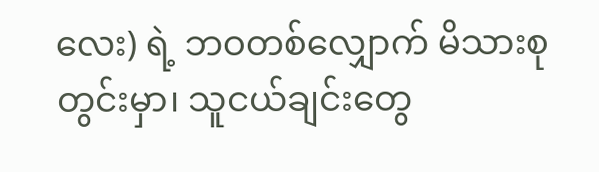လေး) ရဲ့ ဘဝတစ်လျှောက် မိသားစုတွင်းမှာ၊ သူငယ်ချင်းတွေ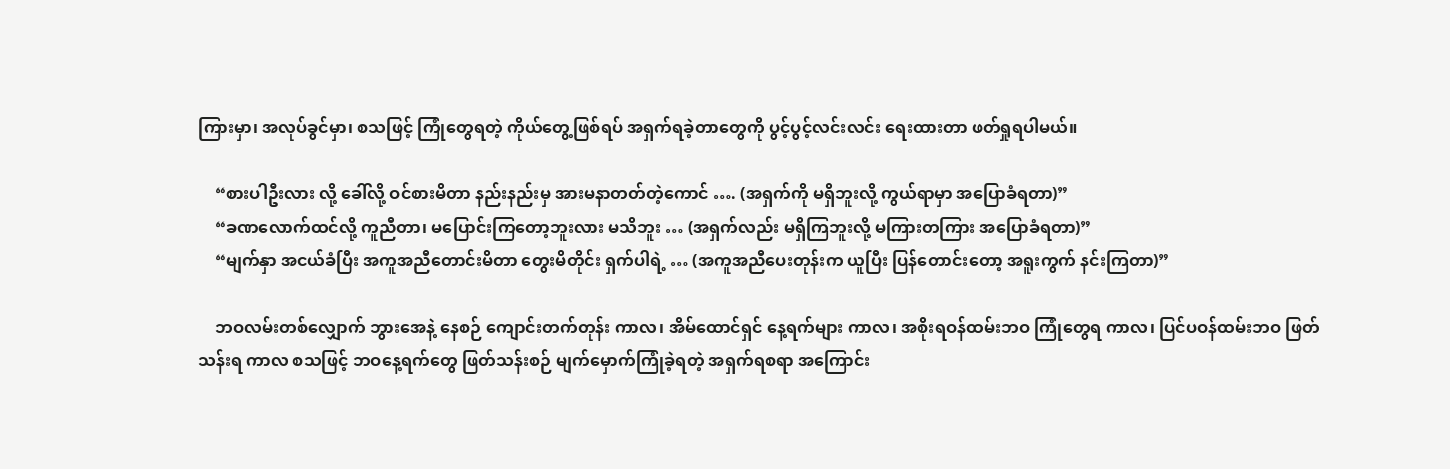ကြားမှာ၊ အလုပ်ခွင်မှာ၊ စသဖြင့် ကြုံတွေရတဲ့ ကိုယ်တွေ့ဖြစ်ရပ် အရှက်ရခဲ့တာတွေကို ပွင့်ပွင့်လင်းလင်း ရေးထားတာ ဖတ်ရှုရပါမယ်။

    “စားပါဦးလား လို့ ခေါ်လို့ ဝင်စားမိတာ နည်းနည်းမှ အားမနာတတ်တဲ့ကောင် …. (အရှက်ကို မရှိဘူးလို့ ကွယ်ရာမှာ အပြောခံရတာ)”
    “ခဏလောက်ထင်လို့ ကူညီတာ၊ မပြောင်းကြတော့ဘူးလား မသိဘူး … (အရှက်လည်း မရှိကြဘူးလို့ မကြားတကြား အပြောခံရတာ)”
    “မျက်နှာ အငယ်ခံပြီး အကူအညီတောင်းမိတာ တွေးမိတိုင်း ရှက်ပါရဲ့ … (အကူအညီပေးတုန်းက ယူပြီး ပြန်တောင်းတော့ အရူးကွက် နင်းကြတာ)”

    ဘဝလမ်းတစ်လျှောက် ဘွားအေနဲ့ နေစဉ် ကျောင်းတက်တုန်း ကာလ၊ အိမ်ထောင်ရှင် နေ့ရက်များ ကာလ၊ အစိုးရဝန်ထမ်းဘဝ ကြုံတွေရ ကာလ၊ ပြင်ပဝန်ထမ်းဘဝ ဖြတ်သန်းရ ကာလ စသဖြင့် ဘဝနေ့ရက်တွေ ဖြတ်သန်းစဉ် မျက်မှောက်ကြုံခဲ့ရတဲ့ အရှက်ရစရာ အကြောင်း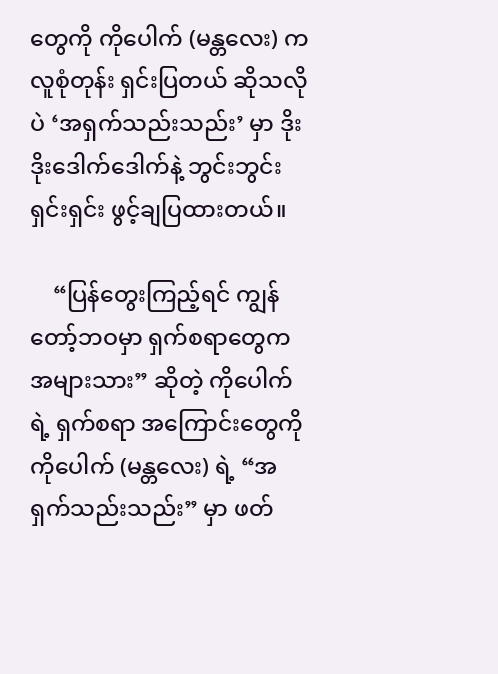တွေကို ကိုပေါက် (မန္တလေး) က လူစုံတုန်း ရှင်းပြတယ် ဆိုသလိုပဲ ‘အရှက်သည်းသည်း’ မှာ ဒိုးဒိုးဒေါက်ဒေါက်နဲ့ ဘွင်းဘွင်းရှင်းရှင်း ဖွင့်ချပြထားတယ်။

    “ပြန်တွေးကြည့်ရင် ကျွန်တော့်ဘဝမှာ ရှက်စရာတွေက အများသား” ဆိုတဲ့ ကိုပေါက်ရဲ့ ရှက်စရာ အကြောင်းတွေကို ကိုပေါက် (မန္တလေး) ရဲ့ “အရှက်သည်းသည်း” မှာ ဖတ်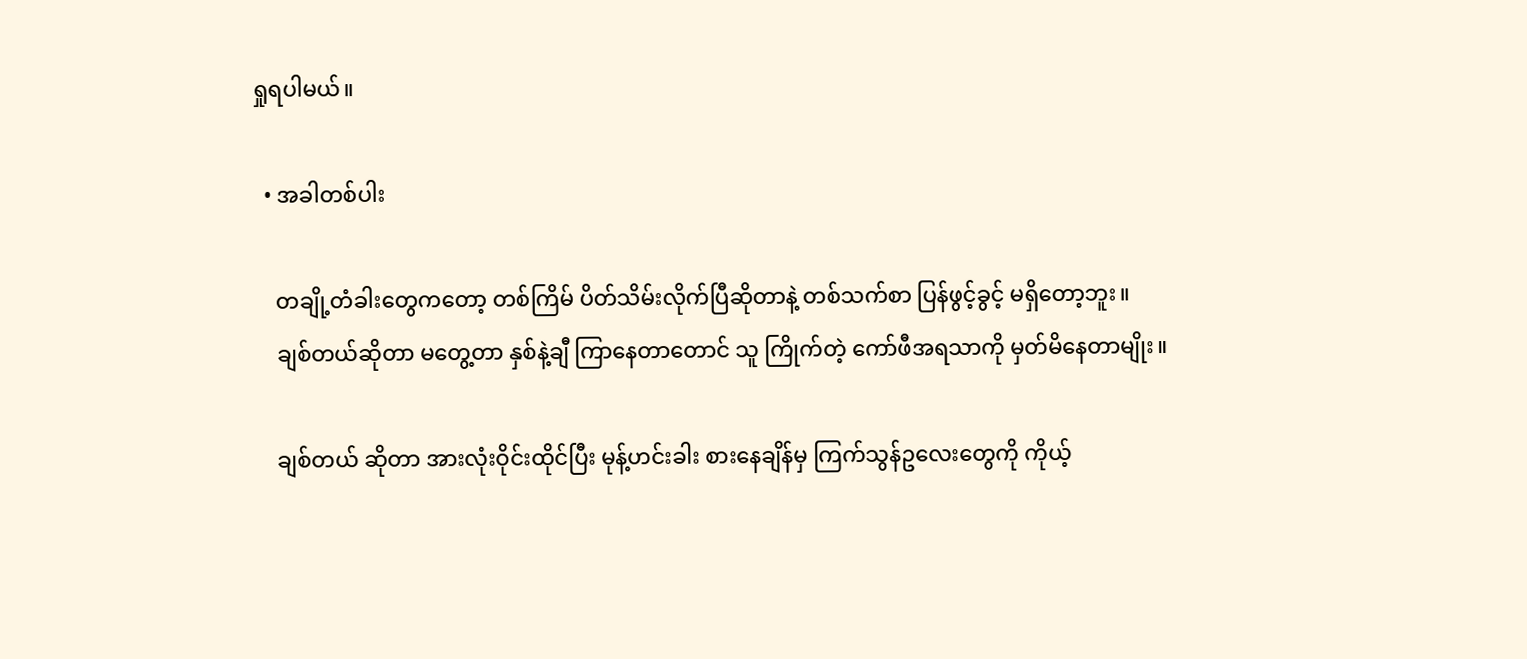ရှုရပါမယ်။

  • အခါတစ်ပါး

    တချို့တံခါးတွေကတော့ တစ်ကြိမ် ပိတ်သိမ်းလိုက်ပြီဆိုတာနဲ့ တစ်သက်စာ ပြန်ဖွင့်ခွင့် မရှိတော့ဘူး။
    ချစ်တယ်ဆိုတာ မတွေ့တာ နှစ်နဲ့ချီ ကြာနေတာတောင် သူ ကြိုက်တဲ့ ကော်ဖီအရသာကို မှတ်မိနေတာမျိုး။

    ချစ်တယ် ဆိုတာ အားလုံးဝိုင်းထိုင်ပြီး မုန့်ဟင်းခါး စားနေချိန်မှ ကြက်သွန်ဥလေးတွေကို ကိုယ့်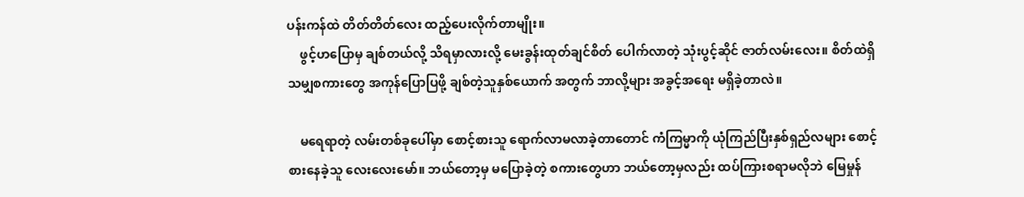ပန်းကန်ထဲ တိတ်တိတ်လေး ထည့်ပေးလိုက်တာမျိုး။
    ဖွင့်ဟပြောမှ ချစ်တယ်လို့ သိရမှာလားလို့ မေးခွန်းထုတ်ချင်စိတ် ပေါက်လာတဲ့ သုံးပွင့်ဆိုင် ဇာတ်လမ်းလေး။ စိတ်ထဲရှိသမျှစကားတွေ အကုန်ပြောပြဖို့ ချစ်တဲ့သူနှစ်ယောက် အတွက် ဘာလို့များ အခွင့်အရေး မရှိခဲ့တာလဲ။

    မရေရာတဲ့ လမ်းတစ်ခုပေါ်မှာ စောင့်စားသူ ရောက်လာမလာခဲ့တာတောင် ကံကြမ္မာကို ယုံကြည်ပြီးနှစ်ရှည်လများ စောင့်စားနေခဲ့သူ လေးလေးမော်။ ဘယ်တော့မှ မပြောခဲ့တဲ့ စကားတွေဟာ ဘယ်တော့မှလည်း ထပ်ကြားစရာမလိုဘဲ မြေမှုန်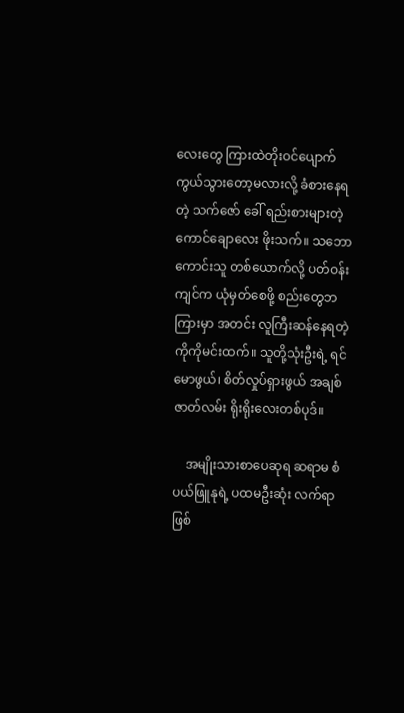လေးတွေ ကြားထဲတိုးဝင်ပျောက်ကွယ်သွားတော့မလားလို့ ခံစားနေရတဲ့ သက်ဇော် ခေါ် ရည်းစားများတဲ့ ကောင်ချောလေး ဖိုးသက်။ သဘောကောင်းသူ တစ်ယောက်လို့ ပတ်ဝန်းကျင်က ယုံမှတ်စေဖို့ စည်းတွေဘ ကြားမှာ အတင်း လူကြီးဆန်နေရတဲ့ ကိုကိုမင်းထက်။ သူတို့သုံးဦးရဲ့ ရင်မောဖွယ်၊ စိတ်လှုပ်ရှားဖွယ် အချစ်ဇာတ်လမ်း ရိုးရိုးလေးတစ်ပုဒ်။

    အမျိုးသားစာပေဆုရ ဆရာမ စံပယ်ဖြူနုရဲ့ ပထမဦးဆုံး လက်ရာဖြစ်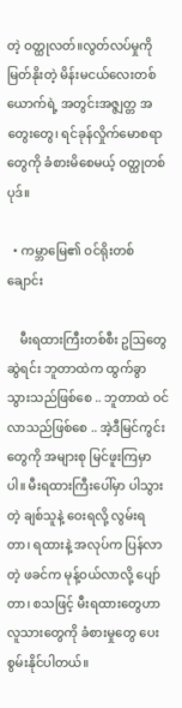တဲ့ ဝတ္ထုလတ်။လွတ်လပ်မှုကို မြတ်နိုးတဲ့ မိန်းမငယ်လေးတစ်ယောက်ရဲ့ အတွင်းအဇ္ဇျတ္တ အတွေးတွေ၊ ရင်ခုန်လှိုက်မောစရာတွေကို ခံစားမိစေမယ့် ဝတ္ထုတစ်ပုဒ်။

  • ကမ္ဘာမြေ၏ ဝင်ရိုးတစ်ချောင်း

    မီးရထားကြီးတစ်စီး ဥဩတွေဆွဲရင်း ဘူတာထဲက ထွက်ခွာသွားသည်ဖြစ်စေ .. ဘူတာထဲ ဝင်လာသည်ဖြစ်စေ .. အဲ့ဒီမြင်ကွင်းတွေကို အများစု မြင်ဖူးကြမှာပါ။ မီးရထားကြီးပေါ်မှာ ပါသွားတဲ့ ချစ်သူနဲ့ ဝေးရလို့ လွမ်းရတာ၊ ရထားနဲ့ အလုပ်က ပြန်လာတဲ့ ဖခင်က မုန့်ဝယ်လာလို့ ပျော်တာ၊ စသဖြင့် မီးရထားတွေဟာ လူသားတွေကို ခံစားမှုတွေ ပေးစွမ်းနိုင်ပါတယ်။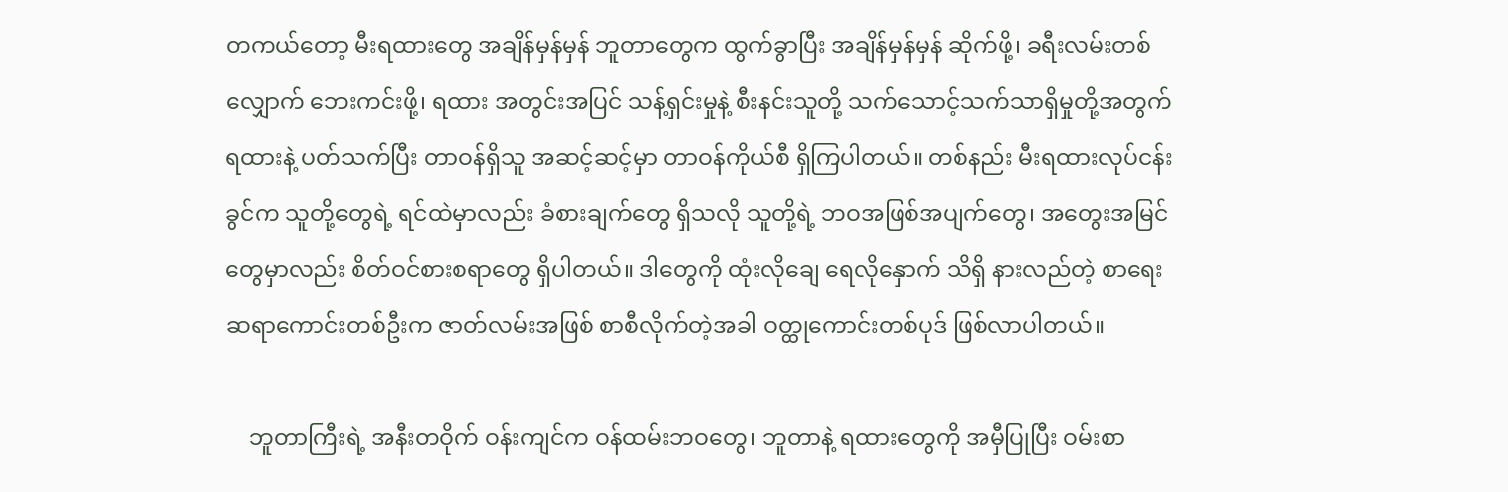တကယ်တော့ မီးရထားတွေ အချိန်မှန်မှန် ဘူတာတွေက ထွက်ခွာပြီး အချိန်မှန်မှန် ဆိုက်ဖို့၊ ခရီးလမ်းတစ်လျှောက် ဘေးကင်းဖို့၊ ရထား အတွင်းအပြင် သန့်ရှင်းမှုနဲ့ စီးနင်းသူတို့ သက်သောင့်သက်သာရှိမှုတို့အတွက် ရထားနဲ့ ပတ်သက်ပြီး တာဝန်ရှိသူ အဆင့်ဆင့်မှာ တာဝန်ကိုယ်စီ ရှိကြပါတယ်။ တစ်နည်း မီးရထားလုပ်ငန်းခွင်က သူတို့တွေရဲ့ ရင်ထဲမှာလည်း ခံစားချက်တွေ ရှိသလို သူတို့ရဲ့ ဘဝအဖြစ်အပျက်တွေ၊ အတွေးအမြင်တွေမှာလည်း စိတ်ဝင်စားစရာတွေ ရှိပါတယ်။ ဒါတွေကို ထုံးလိုချေ ရေလိုနှောက် သိရှိ နားလည်တဲ့ စာရေးဆရာကောင်းတစ်ဦးက ဇာတ်လမ်းအဖြစ် စာစီလိုက်တဲ့အခါ ဝတ္ထုကောင်းတစ်ပုဒ် ဖြစ်လာပါတယ်။

    ဘူတာကြီးရဲ့ အနီးတဝိုက် ဝန်းကျင်က ဝန်ထမ်းဘဝတွေ၊ ဘူတာနဲ့ ရထားတွေကို အမှီပြုပြီး ဝမ်းစာ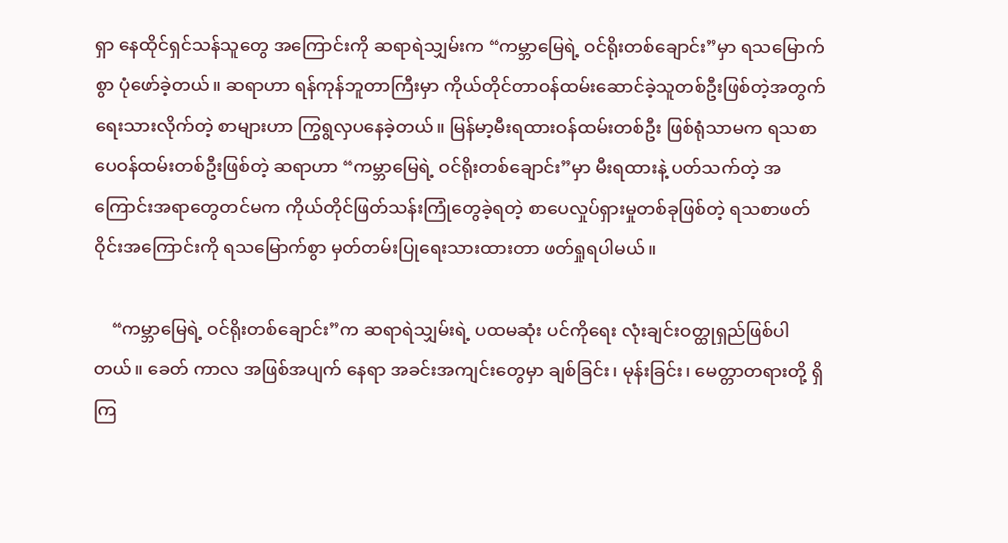ရှာ နေထိုင်ရှင်သန်သူတွေ အကြောင်းကို ဆရာရဲသျှမ်းက “ကမ္ဘာမြေရဲ့ ဝင်ရိုးတစ်ချောင်း”မှာ ရသမြောက်စွာ ပုံဖော်ခဲ့တယ်။ ဆရာဟာ ရန်ကုန်ဘူတာကြီးမှာ ကိုယ်တိုင်တာဝန်ထမ်းဆောင်ခဲ့သူတစ်ဦးဖြစ်တဲ့အတွက် ရေးသားလိုက်တဲ့ စာများဟာ ကြွရွလှပနေခဲ့တယ်။ မြန်မာ့မီးရထားဝန်ထမ်းတစ်ဦး ဖြစ်ရုံသာမက ရသစာပေဝန်ထမ်းတစ်ဦးဖြစ်တဲ့ ဆရာဟာ “ကမ္ဘာမြေရဲ့ ဝင်ရိုးတစ်ချောင်း”မှာ မီးရထားနဲ့ ပတ်သက်တဲ့ အကြောင်းအရာတွေတင်မက ကိုယ်တိုင်ဖြတ်သန်းကြုံတွေခဲ့ရတဲ့ စာပေလှုပ်ရှားမှုတစ်ခုဖြစ်တဲ့ ရသစာဖတ်ဝိုင်းအကြောင်းကို ရသမြောက်စွာ မှတ်တမ်းပြုရေးသားထားတာ ဖတ်ရှုရပါမယ်။

    “ကမ္ဘာမြေရဲ့ ဝင်ရိုးတစ်ချောင်း”က ဆရာရဲသျှမ်းရဲ့ ပထမဆုံး ပင်ကိုရေး လုံးချင်းဝတ္ထုရှည်ဖြစ်ပါတယ်။ ခေတ် ကာလ အဖြစ်အပျက် နေရာ အခင်းအကျင်းတွေမှာ ချစ်ခြင်း၊ မုန်းခြင်း၊ မေတ္တာတရားတို့ ရှိကြ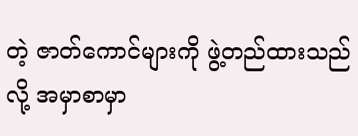တဲ့ ဇာတ်ကောင်များကို ဖွဲ့တည်ထားသည် လို့ အမှာစာမှာ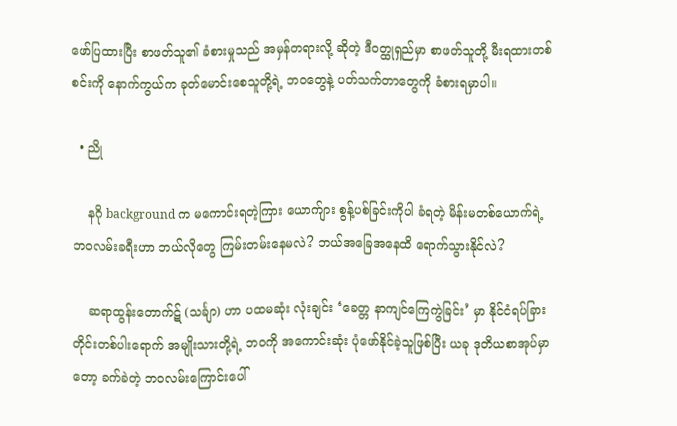ဖော်ပြထားပြီး စာဖတ်သူ၏ ခံစားမှုသည် အမှန်တရားလို့ ဆိုတဲ့ ဒီဝတ္ထုရှည်မှာ စာဖတ်သူတို့ မီးရထားတစ်စင်းကို နောက်ကွယ်က ခုတ်မောင်းစေသူတို့ရဲ့ ဘဝတွေနဲ့ ပတ်သက်တာတွေကို ခံစားရမှာပါ။

  • ညို

    နဂို background က မကောင်းရတဲ့ကြား ယောက်ျား စွန့်ပစ်ခြင်းကိုပါ ခံရတဲ့ မိန်းမတစ်ယောက်ရဲ့ ဘဝလမ်းခရီးဟာ ဘယ်လိုတွေ ကြမ်းတမ်းနေမလဲ? ဘယ်အခြေအနေထိ ရောက်သွားနိုင်လဲ?

    ဆရာထွန်းတောက်ဋ် (သင်္ချာ) ဟာ ပထမဆုံး လုံးချင်း ‘ခေတ္တ နာကျင်ကြေကွဲခြင်း’ မှာ နိုင်ငံရပ်ခြား တိုင်းတစ်ပါးရောက် အမျိုးသားတို့ရဲ့ ဘဝကို အကောင်းဆုံး ပုံဖော်နိုင်ခဲ့သူဖြစ်ပြီး ယခု ဒုတိယစာအုပ်မှာတော့ ခက်ခဲတဲ့ ဘဝလမ်းကြောင်းပေါ်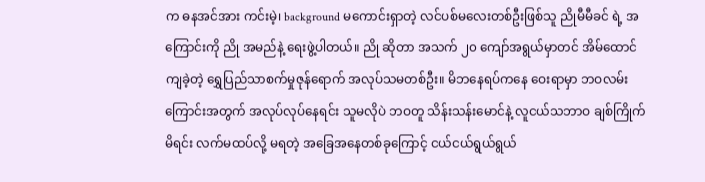က ဓနအင်အား ကင်းမဲ့၊ background မကောင်းရှာတဲ့ လင်ပစ်မလေးတစ်ဦးဖြစ်သူ ညိုမီမီခင် ရဲ့ အကြောင်းကို ညို အမည်နဲ့ ရေးဖွဲ့ပါတယ်။ ညို ဆိုတာ အသက် ၂၀ ကျော်အရွယ်မှာတင် အိမ်ထောင်ကျခဲ့တဲ့ ရွှေပြည်သာစက်မှုဇုန်ရောက် အလုပ်သမတစ်ဦး။ မိဘနေရပ်ကနေ ဝေးရာမှာ ဘဝလမ်းကြောင်းအတွက် အလုပ်လုပ်နေရင်း သူမလိုပဲ ဘဝတူ သိန်းသန်းမောင်နဲ့ လူငယ်သဘာဝ ချစ်ကြိုက်မိရင်း လက်မထပ်လို့ မရတဲ့ အခြေအနေတစ်ခုကြောင့် ငယ်ငယ်ရွယ်ရွယ်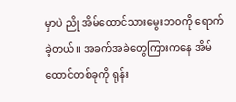မှာပဲ ညို အိမ်ထောင်သားမွေးဘဝကို ရောက်ခဲ့တယ်။ အခက်အခဲတွေကြားကနေ အိမ်ထောင်တစ်ခုကို ရုန်း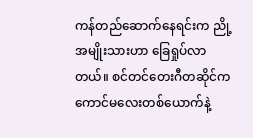ကန်တည်ဆောက်နေရင်းက ညို့အမျိုးသားဟာ ခြေရှုပ်လာတယ်။ စင်တင်တေးဂီတဆိုင်က ကောင်မလေးတစ်ယောက်နဲ့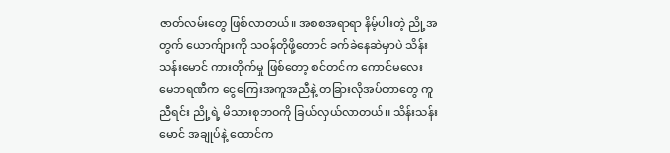ဇာတ်လမ်းတွေ ဖြစ်လာတယ်။ အစစအရာရာ နိမ့်ပါးတဲ့ ညို့အတွက် ယောက်ျားကို သဝန်တိုဖို့တောင် ခက်ခဲနေဆဲမှာပဲ သိန်းသန်းမောင် ကားတိုက်မှု ဖြစ်တော့ စင်တင်က ကောင်မလေး မေဘရဏီက ငွေကြေးအကူအညီနဲ့ တခြားလိုအပ်တာတွေ ကူညီရင်း ညို့ရဲ့ မိသားစုဘဝကို ခြယ်လှယ်လာတယ်။ သိန်းသန်းမောင် အချုပ်နဲ့ ထောင်က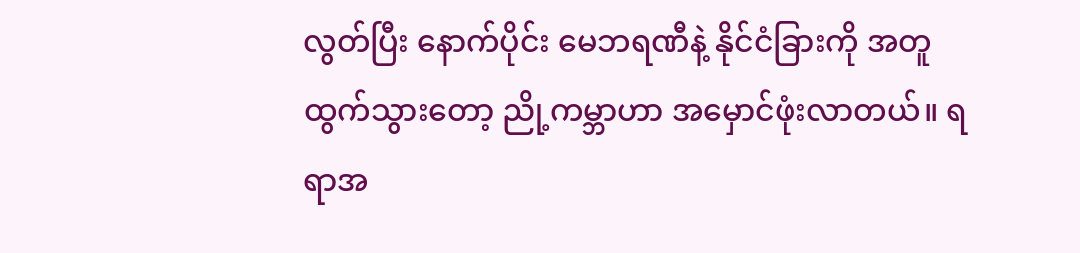လွတ်ပြီး နောက်ပိုင်း မေဘရဏီနဲ့ နိုင်ငံခြားကို အတူထွက်သွားတော့ ညို့ကမ္ဘာဟာ အမှောင်ဖုံးလာတယ်။ ရရာအ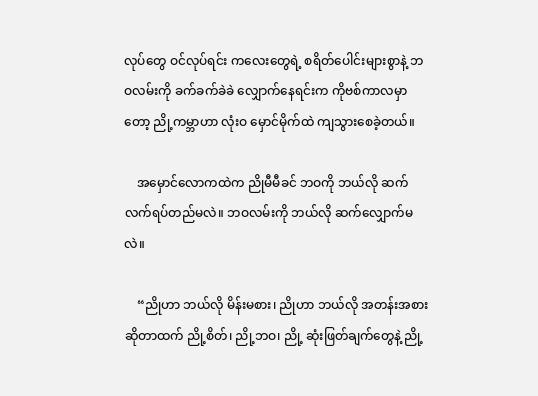လုပ်တွေ ဝင်လုပ်ရင်း ကလေးတွေရဲ့ စရိတ်ပေါင်းများစွာနဲ့ ဘဝလမ်းကို ခက်ခက်ခဲခဲ လျှောက်နေရင်းက ကိုဗစ်ကာလမှာတော့ ညို့ကမ္ဘာဟာ လုံးဝ မှောင်မိုက်ထဲ ကျသွားစေခဲ့တယ်။

    အမှောင်လောကထဲက ညိုမီမီခင် ဘဝကို ဘယ်လို ဆက်လက်ရပ်တည်မလဲ။ ဘဝလမ်းကို ဘယ်လို ဆက်လျှောက်မလဲ။

    “ညိုဟာ ဘယ်လို မိန်းမစား၊ ညိုဟာ ဘယ်လို အတန်းအစား ဆိုတာထက် ညို့စိတ်၊ ညို့ဘဝ၊ ညို့ ဆုံးဖြတ်ချက်တွေနဲ့ ညို့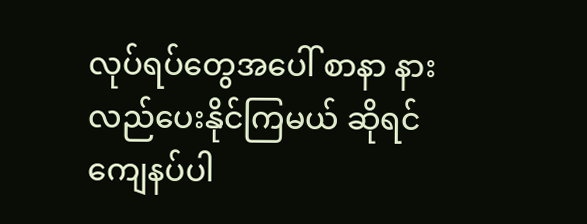လုပ်ရပ်တွေအပေါ် စာနာ နားလည်ပေးနိုင်ကြမယ် ဆိုရင် ကျေနပ်ပါ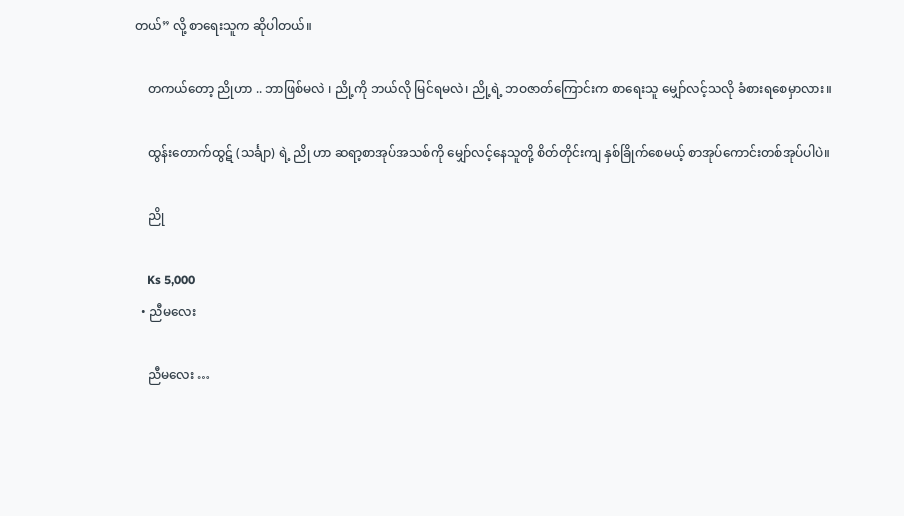တယ်” လို့ စာရေးသူက ဆိုပါတယ်။

    တကယ်တော့ ညိုဟာ .. ဘာဖြစ်မလဲ ၊ ညို့ကို ဘယ်လို မြင်ရမလဲ၊ ညို့ရဲ့ ဘဝဇာတ်ကြောင်းက စာရေးသူ မျှော်လင့်သလို ခံစားရစေမှာလား။

    ထွန်းတောက်ထွဋ် (သင်္ချာ) ရဲ့ ညို ဟာ ဆရာ့စာအုပ်အသစ်ကို မျှော်လင့်နေသူတို့ စိတ်တိုင်းကျ နှစ်ခြိုက်စေမယ့် စာအုပ်ကောင်းတစ်အုပ်ပါပဲ။

    ညို

    Ks 5,000
  • ညီမလေး

    ညီမလေး …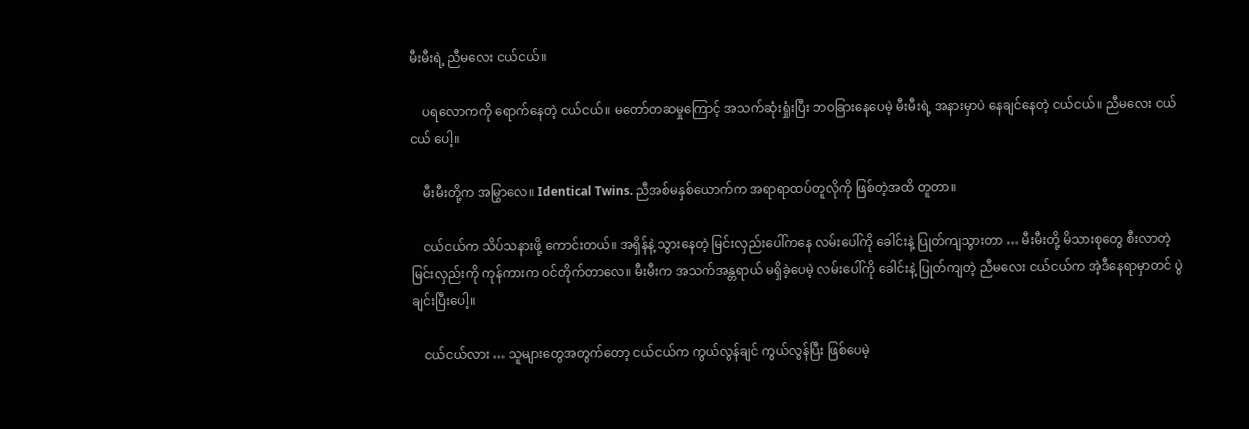မီးမီးရဲ့ ညီမလေး ငယ်ငယ်။

    ပရလောကကို ရောက်နေတဲ့ ငယ်ငယ်။ မတော်တဆမှုကြောင့် အသက်ဆုံးရှုံးပြီး ဘဝခြားနေပေမဲ့ မီးမီးရဲ့ အနားမှာပဲ နေချင်နေတဲ့ ငယ်ငယ်။ ညီမလေး ငယ်ငယ် ပေါ့။

    မီးမီးတို့က အမြွာလေ။ Identical Twins. ညီအစ်မနှစ်ယောက်က အရာရာထပ်တူလိုကို ဖြစ်တဲ့အထိ တူတာ။

    ငယ်ငယ်က သိပ်သနားဖို့ ကောင်းတယ်။ အရှိန်နဲ့ သွားနေတဲ့ မြင်းလှည်းပေါ်ကနေ လမ်းပေါ်ကို ခေါင်းနဲ့ ပြုတ်ကျသွားတာ … မီးမီးတို့ မိသားစုတွေ စီးလာတဲ့ မြင်းလှည်းကို ကုန်ကားက ဝင်တိုက်တာလေ။ မီးမီးက အသက်အန္တရာယ် မရှိခဲ့ပေမဲ့ လမ်းပေါ်ကို ခေါင်းနဲ့ ပြုတ်ကျတဲ့ ညီမလေး ငယ်ငယ်က အဲ့ဒီနေရာမှာတင် ပွဲချင်းပြီးပေါ့။

    ငယ်ငယ်လား … သူများတွေအတွက်တော့ ငယ်ငယ်က ကွယ်လွန်ချင် ကွယ်လွန်ပြီး ဖြစ်ပေမဲ့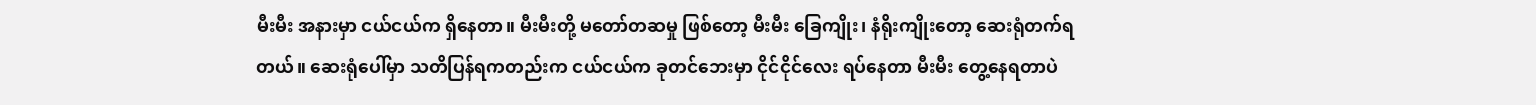မီးမီး အနားမှာ ငယ်ငယ်က ရှိနေတာ။ မီးမီးတို့ မတော်တဆမှု ဖြစ်တော့ မီးမီး ခြေကျိုး၊ နံရိုးကျိုးတော့ ဆေးရုံတက်ရတယ်။ ဆေးရုံပေါ်မှာ သတိပြန်ရကတည်းက ငယ်ငယ်က ခုတင်ဘေးမှာ ငိုင်ငိုင်လေး ရပ်နေတာ မီးမီး တွေ့နေရတာပဲ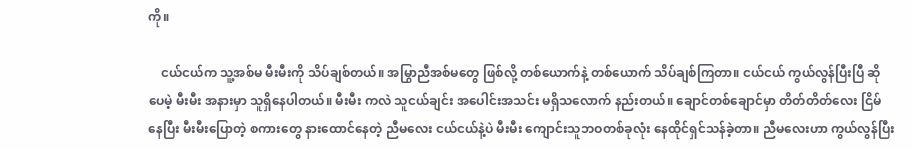ကို။

    ငယ်ငယ်က သူ့အစ်မ မီးမီးကို သိပ်ချစ်တယ်။ အမြွာညီအစ်မတွေ ဖြစ်လို့ တစ်ယောက်နဲ့ တစ်ယောက် သိပ်ချစ်ကြတာ။ ငယ်ငယ် ကွယ်လွန်ပြီးပြီ ဆိုပေမဲ့ မီးမီး အနားမှာ သူရှိနေပါတယ်။ မီးမီး ကလဲ သူငယ်ချင်း အပေါင်းအသင်း မရှိသလောက် နည်းတယ်။ ချောင်တစ်ချောင်မှာ တိတ်တိတ်လေး ငြိမ်နေပြီး မီးမီးပြောတဲ့ စကားတွေ နားထောင်နေတဲ့ ညီမလေး ငယ်ငယ်နဲ့ပဲ မီးမီး ကျောင်းသူဘဝတစ်ခုလုံး နေထိုင်ရှင်သန်ခဲ့တာ။ ညီမလေးဟာ ကွယ်လွန်ပြီး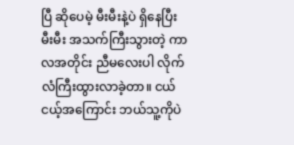ပြီ ဆိုပေမဲ့ မီးမီးနဲ့ပဲ ရှိနေပြီး မီးမီး အသက်ကြီးသွားတဲ့ ကာလအတိုင်း ညီမလေးပါ လိုက်လံကြီးထွားလာခဲ့တာ။ ငယ်ငယ့်အကြောင်း ဘယ်သူ့ကိုပဲ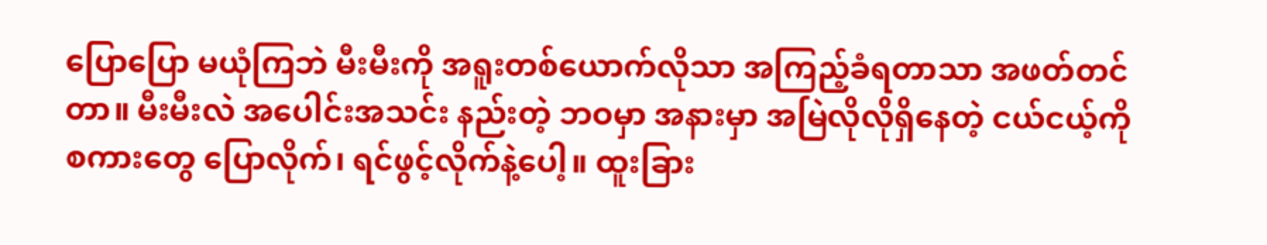ပြောပြော မယုံကြဘဲ မီးမီးကို အရူးတစ်ယောက်လိုသာ အကြည့်ခံရတာသာ အဖတ်တင်တာ။ မီးမီးလဲ အပေါင်းအသင်း နည်းတဲ့ ဘဝမှာ အနားမှာ အမြဲလိုလိုရှိနေတဲ့ ငယ်ငယ့်ကို စကားတွေ ပြောလိုက်၊ ရင်ဖွင့်လိုက်နဲ့ပေါ့။ ထူးခြား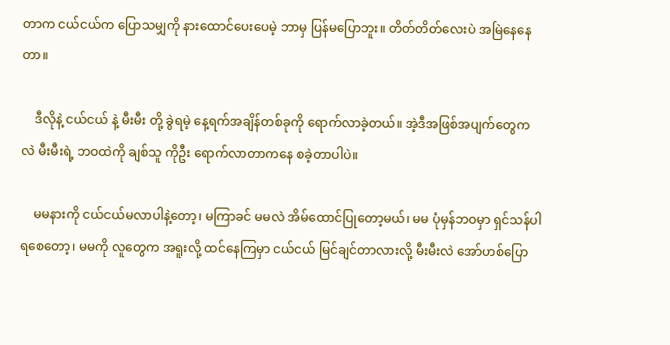တာက ငယ်ငယ်က ပြောသမျှကို နားထောင်ပေးပေမဲ့ ဘာမှ ပြန်မပြောဘူး။ တိတ်တိတ်လေးပဲ အမြဲနေနေတာ။

    ဒီလိုနဲ့ ငယ်ငယ် နဲ့ မီးမီး တို့ ခွဲရမဲ့ နေ့ရက်အချိန်တစ်ခုကို ရောက်လာခဲ့တယ်။ အဲ့ဒီအဖြစ်အပျက်တွေကလဲ မီးမီးရဲ့ ဘဝထဲကို ချစ်သူ ကိုဦး ရောက်လာတာကနေ စခဲ့တာပါပဲ။

    မမနားကို ငယ်ငယ်မလာပါနဲ့တော့၊ မကြာခင် မမလဲ အိမ်ထောင်ပြုတော့မယ်၊ မမ ပုံမှန်ဘဝမှာ ရှင်သန်ပါရစေတော့၊ မမကို လူတွေက အရူးလို့ ထင်နေကြမှာ ငယ်ငယ် မြင်ချင်တာလားလို့ မီးမီးလဲ အော်ဟစ်ပြော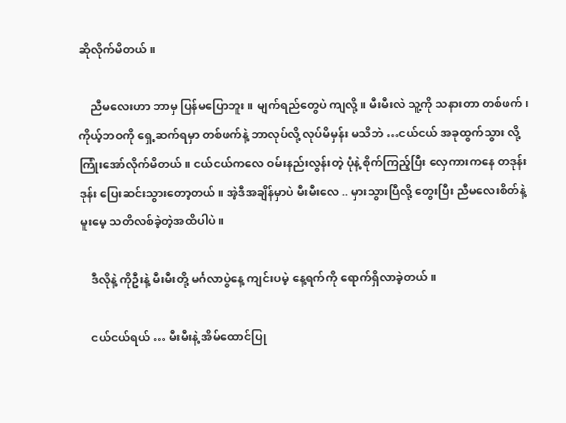ဆိုလိုက်မိတယ်။

    ညီမလေးဟာ ဘာမှ ပြန်မပြောဘူး။ မျက်ရည်တွေပဲ ကျလို့။ မီးမီးလဲ သူ့ကို သနားတာ တစ်ဖက်၊ ကိုယ့်ဘဝကို ရှေ့ဆက်ရမှာ တစ်ဖက်နဲ့ ဘာလုပ်လို့ လုပ်မိမှန်း မသိဘဲ …ငယ်ငယ် အခုထွက်သွား လို့ ကြုံးအော်လိုက်မိတယ်။ ငယ်ငယ်ကလေ ဝမ်းနည်းလွန်းတဲ့ ပုံနဲ့ စိုက်ကြည့်ပြီး လှေကားကနေ တဒုန်းဒုန်း ပြေးဆင်းသွားတော့တယ်။ အဲ့ဒီအချိန်မှာပဲ မီးမီးလေ .. မှားသွားပြီလို့ တွေးပြီး ညီမလေးစိတ်နဲ့ မူးမေ့ သတိလစ်ခဲ့တဲ့အထိပါပဲ။

    ဒီလိုနဲ့ ကိုဦးနဲ့ မီးမီးတို့ မင်္ဂလာပွဲနေ့ ကျင်းပမဲ့ နေ့ရက်ကို ရောက်ရှိလာခဲ့တယ်။

    ငယ်ငယ်ရယ် … မီးမီးနဲ့ အိမ်ထောင်ပြု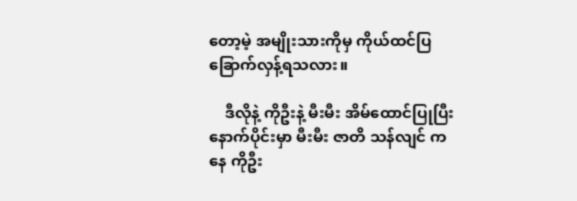တော့မဲ့ အမျိုးသားကိုမှ ကိုယ်ထင်ပြ ခြောက်လှန့်ရသလား။

    ဒီလိုနဲ့ ကိုဦးနဲ့ မီးမီး အိမ်ထောင်ပြုပြီး နောက်ပိုင်းမှာ မီးမီး ဇာတိ သန်လျင် ကနေ ကိုဦး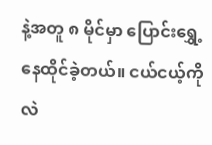နဲ့အတူ ၈ မိုင်မှာ ပြောင်းရွှေ့နေထိုင်ခဲ့တယ်။ ငယ်ငယ့်ကိုလဲ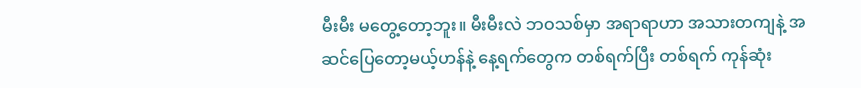မီးမီး မတွေ့တော့ဘူး။ မီးမီးလဲ ဘဝသစ်မှာ အရာရာဟာ အသားတကျနဲ့ အဆင်ပြေတော့မယ့်ဟန်နဲ့ နေ့ရက်တွေက တစ်ရက်ပြီး တစ်ရက် ကုန်ဆုံး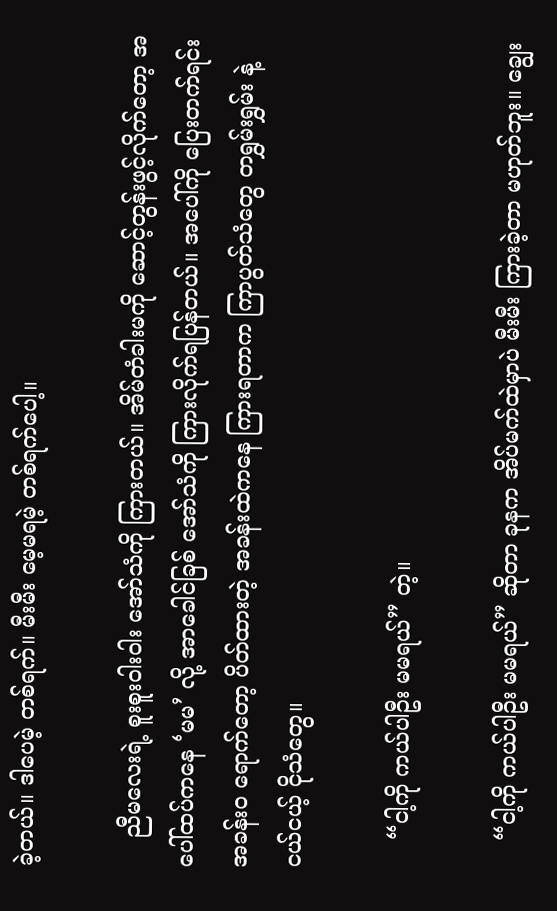ခဲ့တယ်။ ဒါပေမဲ့ တစ်ရက်။ မီးမီး မေ့မရမဲ့ တစ်ရက်ပေါ့။

    ညီမလေးရဲ့ စူးစူးဝါးဝါး အော်သံကို ကြားတယ်။ အိမ်တံခါးမကို ဆောင့်တွန်းဖွင့်လိုက်တော့ အပေါ်ထပ်ကနေ ‘မမ’ လို့ အာခေါင်ခြစ် အော်သံကို ကြားလိုက်ရပြန်တယ်။ အပေါ်ကို ပြေးတက်ရင်း အခန်းဝ ရောက်တော့ ပိတ်ထားတဲ့ အခန်းထဲကနေ ကြားရတာက ကြာပွတ်သံတွေ တရွှမ်းရွှမ်း နဲ့ ငယ်ငယ့် ငိုသံတွေ။

    “ငါ့ကို ကယ်ပါဦး မမရယ်” တဲ့။

    “ငါ့ကို ကယ်ပါဦး မမရယ်” ဆိုတာ ခုနက အိပ်မက်ထဲမှာပဲ မီးမီး ကြားခဲ့တာ မဟုတ်ဘူး။ ချွေး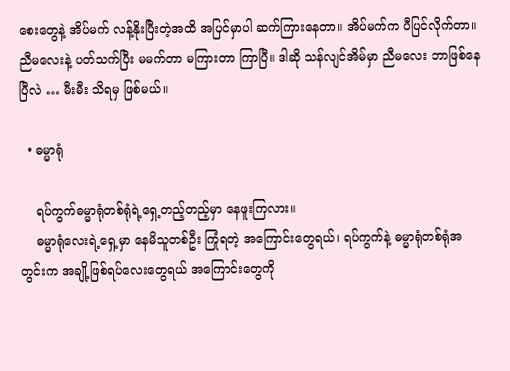စေးတွေနဲ့ အိပ်မက် လန့်နိုးပြီးတဲ့အထိ အပြင်မှာပါ ဆက်ကြားနေတာ။ အိပ်မက်က ပီပြင်လိုက်တာ။ ညီမလေးနဲ့ ပတ်သက်ပြီး မမက်တာ မကြားတာ ကြာပြီ။ ဒါဆို သန်လျင်အိမ်မှာ ညီမလေး ဘာဖြစ်နေပြီလဲ … မီးမီး သိရမှ ဖြစ်မယ်။

  • ဓမ္မာရုံ

    ရပ်ကွက်ဓမ္မာရုံတစ်ရုံရဲ့ရှေ့တည့်တည့်မှာ နေဖူးကြလား။
    ဓမ္မာရုံလေးရဲ့ရှေ့မှာ နေမိသူတစ်ဦး ကြုံရတဲ့ အကြောင်းတွေရယ်၊ ရပ်ကွက်နဲ့ ဓမ္မာရုံတစ်ရုံအတွင်းက အချို့ဖြစ်ရပ်လေးတွေရယ် အကြောင်းတွေကို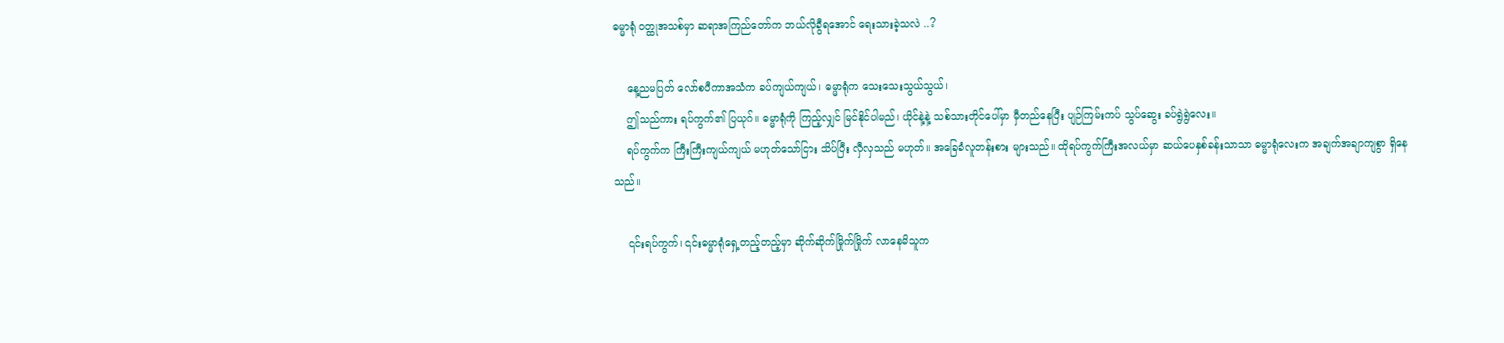ဓမ္မာရုံ ဝတ္ထုအသစ်မှာ ဆရာအကြည်တော်က ဘယ်လိုခွီရအောင် ရေးသားခဲ့သလဲ ..?

    နေ့ညမပြတ် လော်စပီကာအသံက ခပ်ကျယ်ကျယ်၊ ဓမ္မာရုံက သေးသေးသွယ်သွယ်၊
    ဤသည်ကား ရပ်ကွက်၏ ပြယုဂ်။ ဓမ္မာရုံကို ကြည့်လျှင် မြင်နိုင်ပါမည်၊ ယိုင်နဲ့နဲ့ သစ်သားတိုင်ပေါ်မှာ မှီတည်နေပြီး ပျဉ်ကြမ်းကပ် သွပ်ဆွေး ခပ်ရွဲရွဲလေး။
    ရပ်ကွက်က ကြီးကြီးကျယ်ကျယ် မဟုတ်သော်ငြား သိပ်ပြီး လှီလှသည် မဟုတ်။ အခြေခံလူတန်းစား များသည်။ ထိုရပ်ကွက်ကြီးအလယ်မှာ ဆယ်ပေနှစ်ခန်းသာသာ ဓမ္မာရုံလေးက အချက်အချာကျစွာ ရှိနေသည်။

    ၎င်းရပ်ကွက်၊ ၎င်းဓမ္မာရုံရှေ့တည့်တည့်မှာ ဆိုက်ဆိုက်မြိုက်မြိုက် လာနေမိသူက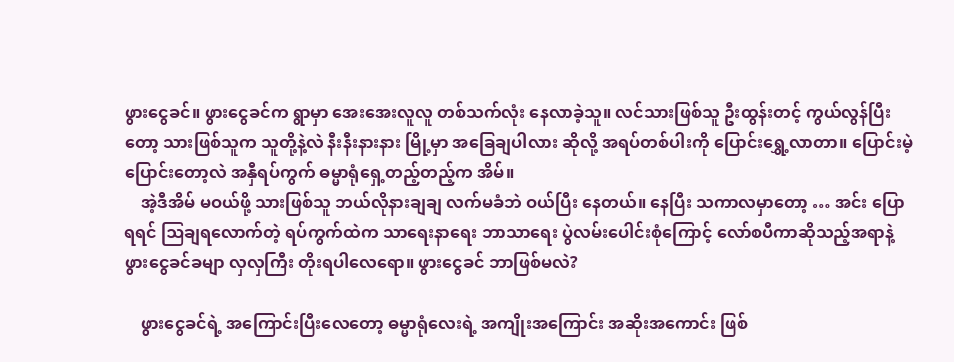ဖွားငွေခင်။ ဖွားငွေခင်က ရွာမှာ အေးအေးလူလူ တစ်သက်လုံး နေလာခဲ့သူ။ လင်သားဖြစ်သူ ဦးထွန်းတင့် ကွယ်လွန်ပြီးတော့ သားဖြစ်သူက သူတို့နဲ့လဲ နီးနီးနားနား မြို့မှာ အခြေချပါလား ဆိုလို့ အရပ်တစ်ပါးကို ပြောင်းရွှေ့လာတာ။ ပြောင်းမဲ့ပြောင်းတော့လဲ အနှီရပ်ကွက် ဓမ္မာရုံရှေ့တည့်တည့်က အိမ်။
    အဲ့ဒီအိမ် မဝယ်ဖို့ သားဖြစ်သူ ဘယ်လိုနားချချ လက်မခံဘဲ ဝယ်ပြီး နေတယ်။ နေပြီး သကာလမှာတော့ … အင်း ပြောရရင် ဩချရလောက်တဲ့ ရပ်ကွက်ထဲက သာရေးနာရေး ဘာသာရေး ပွဲလမ်းပေါင်းစုံကြောင့် လော်စပီကာဆိုသည့်အရာနဲ့ ဖွားငွေခင်ခမျာ လှလှကြီး တိုးရပါလေရော။ ဖွားငွေခင် ဘာဖြစ်မလဲ?

    ဖွားငွေခင်ရဲ့ အကြောင်းပြီးလေတော့ ဓမ္မာရုံလေးရဲ့ အကျိုးအကြောင်း အဆိုးအကောင်း ဖြစ်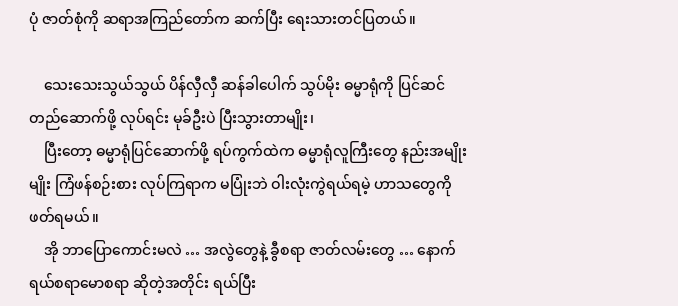ပုံ ဇာတ်စုံကို ဆရာအကြည်တော်က ဆက်ပြီး ရေးသားတင်ပြတယ်။

    သေးသေးသွယ်သွယ် ပိန်လှီလှီ ဆန်ခါပေါက် သွပ်မိုး ဓမ္မာရုံကို ပြင်ဆင်တည်ဆောက်ဖို့ လုပ်ရင်း မုခ်ဦးပဲ ပြီးသွားတာမျိုး၊
    ပြီးတော့ ဓမ္မာရုံပြင်ဆောက်ဖို့ ရပ်ကွက်ထဲက ဓမ္မာရုံလူကြီးတွေ နည်းအမျိုးမျိုး ကြံဖန်စဉ်းစား လုပ်ကြရာက မပြုံးဘဲ ဝါးလုံးကွဲရယ်ရမဲ့ ဟာသတွေကို ဖတ်ရမယ်။
    အို ဘာပြောကောင်းမလဲ … အလွဲတွေနဲ့ ခွီစရာ ဇာတ်လမ်းတွေ … နောက် ရယ်စရာမောစရာ ဆိုတဲ့အတိုင်း ရယ်ပြီး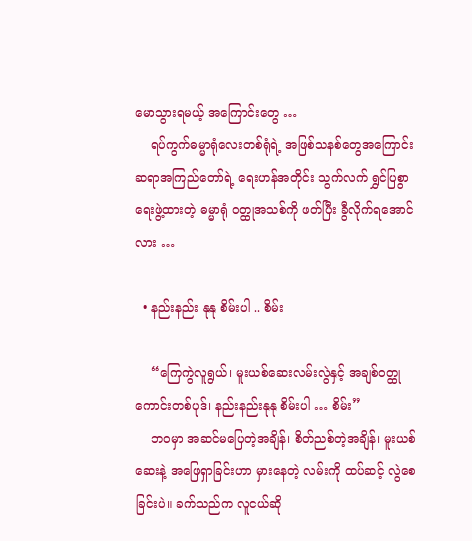မောသွားရမယ့် အကြောင်းတွေ …
    ရပ်ကွက်ဓမ္မာရုံလေးတစ်ရုံရဲ့ အဖြစ်သနစ်တွေအကြောင်း ဆရာအကြည်တော်ရဲ့ ရေးဟန်အတိုင်း သွက်လက် ရွှင်ပြစွာ ရေးဖွဲ့ထားတဲ့ ဓမ္မာရုံ ဝတ္ထုအသစ်ကို ဖတ်ပြီး ခွီလိုက်ရအောင်လား …

  • နည်းနည်း နုနု စိမ်းပါ .. စိမ်း

    “ကြေကွဲလူရွယ်၊ မူးယစ်ဆေးလမ်းလွဲနှင့် အချစ်ဝတ္ထုကောင်းတစ်ပုဒ်၊ နည်းနည်းနုနု စိမ်းပါ … စိမ်း”
    ဘဝမှာ အဆင်မပြေတဲ့အချိန်၊ စိတ်ညစ်တဲ့အချိန်၊ မူးယစ်ဆေးနဲ့ အဖြေရှာခြင်းဟာ မှားနေတဲ့ လမ်းကို ထပ်ဆင့် လွဲစေခြင်းပဲ။ ခက်သည်က လူငယ်ဆို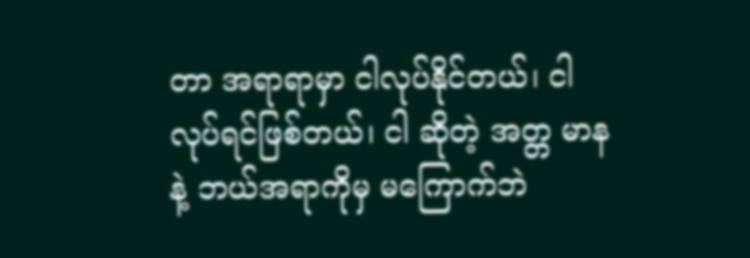တာ အရာရာမှာ ငါလုပ်နိုင်တယ်၊ ငါလုပ်ရင်ဖြစ်တယ်၊ ငါ ဆိုတဲ့ အတ္တ မာနနဲ့ ဘယ်အရာကိုမှ မကြောက်ဘဲ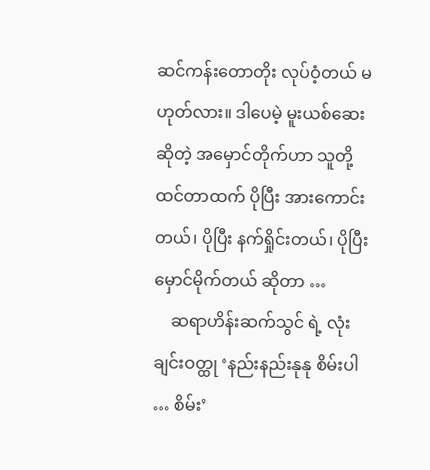ဆင်ကန်းတောတိုး လုပ်ဝံ့တယ် မဟုတ်လား။ ဒါပေမဲ့ မူးယစ်ဆေးဆိုတဲ့ အမှောင်တိုက်ဟာ သူတို့ထင်တာထက် ပိုပြီး အားကောင်းတယ်၊ ပိုပြီး နက်ရှိုင်းတယ်၊ ပိုပြီး မှောင်မိုက်တယ် ဆိုတာ …
    ဆရာဟိန်းဆက်သွင် ရဲ့ လုံးချင်းဝတ္ထု ‘နည်းနည်းနုနု စိမ်းပါ … စိမ်း’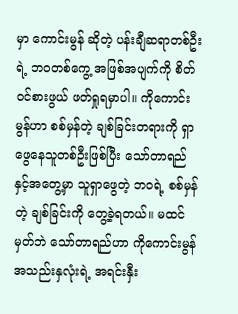မှာ ကောင်းမွန် ဆိုတဲ့ ပန်းချီဆရာတစ်ဦးရဲ့ ဘဝတစ်ကွေ့ အဖြစ်အပျက်ကို စိတ်ဝင်စားဖွယ် ဖတ်ရှုရမှာပါ။ ကိုကောင်းမွန်ဟာ စစ်မှန်တဲ့ ချစ်ခြင်းတရားကို ရှာဖွေနေသူတစ်ဦးဖြစ်ပြီး သော်တာရည် နှင့်အတွေ့မှာ သူရှာဖွေတဲ့ ဘဝရဲ့ စစ်မှန်တဲ့ ချစ်ခြင်းကို တွေ့ခဲ့ရတယ်။ မထင်မှတ်ဘဲ သော်တာရည်ဟာ ကိုကောင်းမွန် အသည်းနှလုံးရဲ့ အရင်းနှီး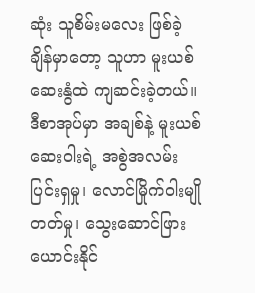ဆုံး သူစိမ်းမလေး ဖြစ်ခဲ့ချိန်မှာတော့ သူဟာ မူးယစ်ဆေးနွံထဲ ကျဆင်းခဲ့တယ်။ ဒီစာအုပ်မှာ အချစ်နဲ့ မူးယစ်ဆေးဝါးရဲ့ အစွဲအလမ်း ပြင်းရှမှု၊ လောင်မြိုက်ဝါးမျိုတတ်မှု၊ သွေးဆောင်ဖြားယောင်းနိုင်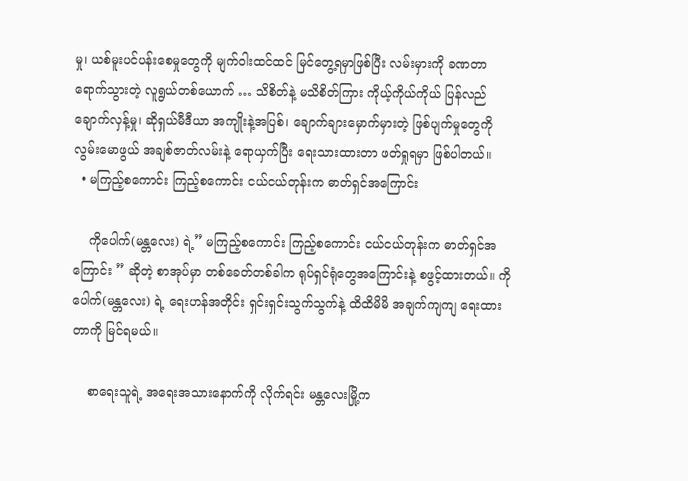မှု၊ ယစ်မူးပင်ပန်းစေမှုတွေကို မျက်ဝါးထင်ထင် မြင်တွေ့ရမှာဖြစ်ပြီး လမ်းမှားကို ခဏတာရောက်သွားတဲ့ လူရွယ်တစ်ယောက် … သိစိတ်နဲ့ မသိစိတ်ကြား ကိုယ့်ကိုယ်ကိုယ် ပြန်လည်ချောက်လှန့်မှု၊ ဆိုရှယ်မီဒီယာ အကျိုးနဲ့အပြစ်၊ ချောက်ချားမှောက်မှားတဲ့ ဖြစ်ပျက်မှုတွေကို လွမ်းမောဖွယ် အချစ်ဇာတ်လမ်းနဲ့ ရောယှက်ပြီး ရေးသားထားတာ ဖတ်ရှုရမှာ ဖြစ်ပါတယ်။
  • မကြည့်စကောင်း ကြည့်စကောင်း ငယ်ငယ်တုန်းက ဓာတ်ရှင်အကြောင်း

    ကိုပေါက်(မန္တလေး) ရဲ့” မကြည့်စကောင်း ကြည့်စကောင်း ငယ်ငယ်တုန်းက ဓာတ်ရှင်အကြောင်း ” ဆိုတဲ့ စာအုပ်မှာ တစ်ခေတ်တစ်ခါက ရုပ်ရှင်ရုံတွေအကြောင်းနဲ့ စဖွင့်ထားတယ်။ ကိုပေါက်(မန္တလေး) ရဲ့ ရေးဟန်အတိုင်း ရှင်းရှင်းသွက်သွက်နဲ့ ထိထိမိမိ အချက်ကျကျ ရေးထားတာကို မြင်ရမယ်။

    စာရေးသူရဲ့ အရေးအသားနောက်ကို လိုက်ရင်း မန္တလေးမြို့က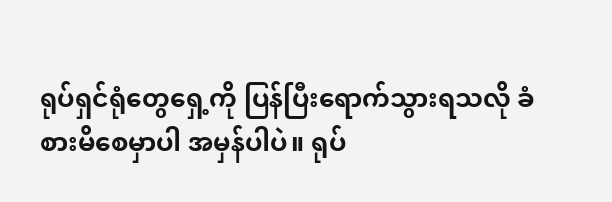ရုပ်ရှင်ရုံတွေရှေ့ကို ပြန်ပြီးရောက်သွားရသလို ခံစားမိစေမှာပါ အမှန်ပါပဲ။ ရုပ်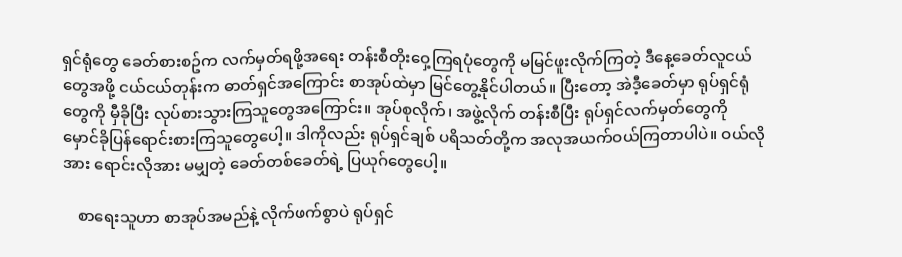ရှင်ရုံတွေ ခေတ်စားစဥ်က လက်မှတ်ရဖို့အရေး တန်းစီတိုးဝှေ့ကြရပုံတွေကို မမြင်ဖူးလိုက်ကြတဲ့ ဒီနေ့ခေတ်လူငယ်တွေအဖို့ ငယ်ငယ်တုန်းက ဓာတ်ရှင်အကြောင်း စာအုပ်ထဲမှာ မြင်တွေ့နိုင်ပါတယ်။ ပြီးတော့ အဲဒီ့ခေတ်မှာ ရုပ်ရှင်ရုံတွေကို မှီခိုပြီး လုပ်စားသွားကြသူတွေအကြောင်း။ အုပ်စုလိုက်၊ အဖွဲ့လိုက် တန်းစီပြီး ရုပ်ရှင်လက်မှတ်တွေကို မှောင်ခိုပြန်ရောင်းစားကြသူတွေပေါ့။ ဒါကိုလည်း ရုပ်ရှင်ချစ် ပရိသတ်တို့က အလုအယက်ဝယ်ကြတာပါပဲ။ ဝယ်လိုအား ရောင်းလိုအား မမျှတဲ့ ခေတ်တစ်ခေတ်ရဲ့ ပြယုဂ်တွေပေါ့။

    စာရေးသူဟာ စာအုပ်အမည်နဲ့ လိုက်ဖက်စွာပဲ ရုပ်ရှင်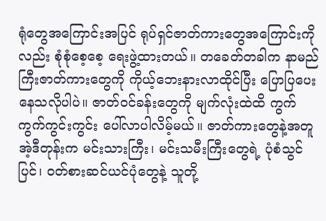ရုံတွေအကြောင်းအပြင် ရုပ်ရှင်ဇာတ်ကားတွေအကြောင်းကိုလည်း စုံစုံစေ့စေ့ ရေးဖွဲ့ထားတယ်။ တခေတ်တခါက နာမည်ကြီးဇာတ်ကားတွေကို ကိုယ့်ဘေးနားလာထိုင်ပြီး ပြောပြပေးနေသလိုပါပဲ။ ဇာတ်ဝင်ခန်းတွေကို မျက်လုံးထဲထိ ကွက်ကွက်ကွင်းကွင်း ပေါ်လာပါလိမ့်မယ်။ ဇာတ်ကားတွေနဲ့အတူ အဲ့ဒီတုန်းက မင်းသားကြီး၊ မင်းသမီးကြီးတွေရဲ့ ပုံစံသွင်ပြင်၊ ဝတ်စားဆင်ယင်ပုံတွေနဲ့ သူတို့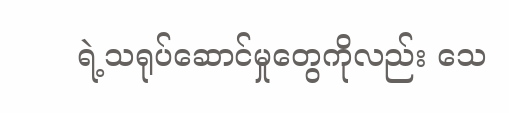ရဲ့သရုပ်ဆောင်မှုတွေကိုလည်း သေ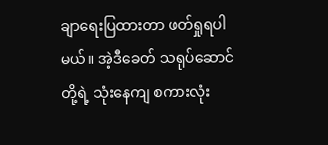ချာရေးပြထားတာ ဖတ်ရှုရပါမယ်။ အဲ့ဒီခေတ် သရုပ်ဆောင်တို့ရဲ့ သုံးနေကျ စကားလုံး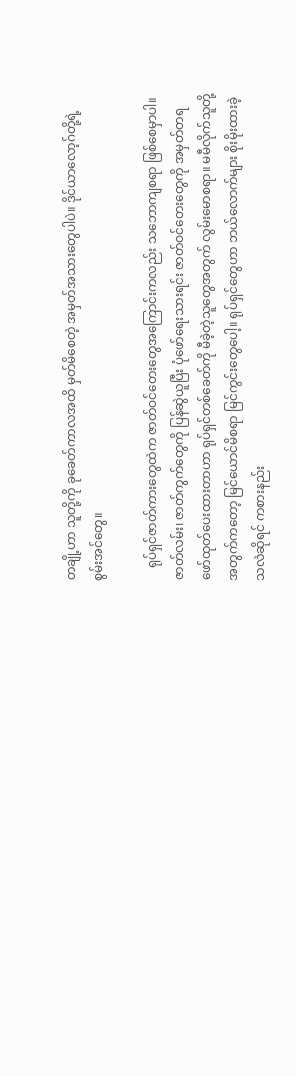တချို့ဟာ သူတို့ကို ခုခေတ်ကာလအထိ မှတ်မိစေတဲ့ အမှတ်အသားတွေပါပဲ။ ဒိုင်ယာလော့ဂ်တို့ရဲ့ စွမ်းအင်တွေ။

    ရုပ်ရှင်ဇာတ်ကားတွေထဲက ဇာတ်ဝင်တေးတွေအကြောင်းကလည်း သဘောကျစရာ ဖြစ်စေမှာပါ။ ဇာတ်လမ်း၊ ဇာတ်ကွက်တွေကို ပြန်ဆွဲယူပြီး ပုံဖော်ရေးသားရင်း ဇာတ်ဝင်တေးတွေကို အမှတ်တရ ဖော်ထုတ်ပေးထားတာဟာ ရုပ်ရှင်တစ်ခေတ်ကို မီခဲ့တဲ့သူတွေအတွက် လွမ်းမောစရာ။ မမီလိုက်သူတို့အတွက်ကတော့ မြင်ယောင်မိစရာ မြင်ကွင်းတွေပေါ့။ ရုပ်ရှင်တွေဟာ ဘယ်လောက်များ စိုးမိုးထားခဲ့သလဲဆိုရင် ကစားနည်း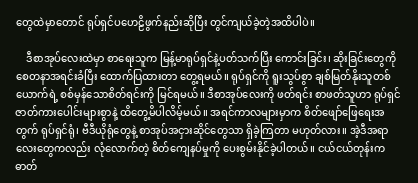တွေထဲမှာတောင် ရုပ်ရှင်ပဟေဠိဖွက်နည်းဆိုပြီး တွင်ကျယ်ခဲ့တဲ့အထိပါပဲ။

    ဒီစာအုပ်လေးထဲမှာ စာရေးသူက မြန့်မာရုပ်ရှင်နဲ့ပတ်သက်ပြီး ကောင်းခြင်း၊ ဆိုးခြင်းတွေကို စေတနာအရင်းခံပြီး ထောက်ပြထားတာ တွေ့ရမယ်။ ရုပ်ရှင်ကို ရူးသွပ်စွာ ချစ်မြတ်နိုးသူတစ်ယောက်ရဲ့ စစ်မှန်သောစိတ်ရင်းကို မြင်ရမယ်။ ဒီစာအုပ်လေးကို ဖတ်ရင်း စာဖတ်သူဟာ ရုပ်ရှင်ဇာတ်ကားပေါင်းများစွာနဲ့ ထိတွေ့မိပါလိမ့်မယ်။ အရင်ကာလများမှာက စိတ်ဖျော်ဖြေရေးအတွက် ရုပ်ရှင်ရုံ၊ ဗီဒီယိုရုံတွေနဲ့ စာအုပ်အငှားဆိုင်တွေသာ ရှိခဲ့ကြတာ မဟုတ်လား။ အဲ့ဒီအရာလေးတွေကလည်း လုံလောက်တဲ့ စိတ်ကျေနပ်မှုကို ပေးစွမ်းနိုင်ခဲ့ပါတယ်။ ငယ်ငယ်တုန်းက ဓာတ်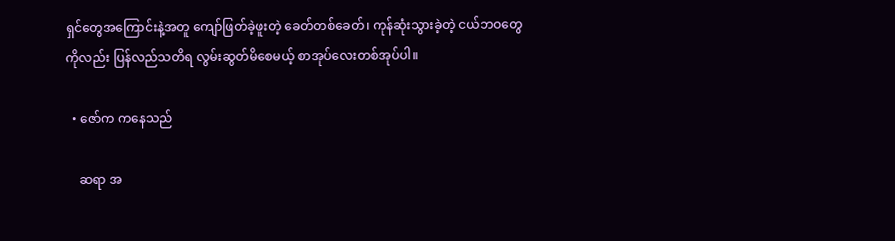ရှင်တွေအကြောင်းနဲ့အတူ ကျော်ဖြတ်ခဲ့ဖူးတဲ့ ခေတ်တစ်ခေတ်၊ ကုန်ဆုံးသွားခဲ့တဲ့ ငယ်ဘဝတွေကိုလည်း ပြန်လည်သတိရ လွမ်းဆွတ်မိစေမယ့် စာအုပ်လေးတစ်အုပ်ပါ။

  • ဇော်က ကနေသည်

    ဆရာ အ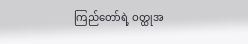ကြည်တော်ရဲ့ ဝတ္ထုအ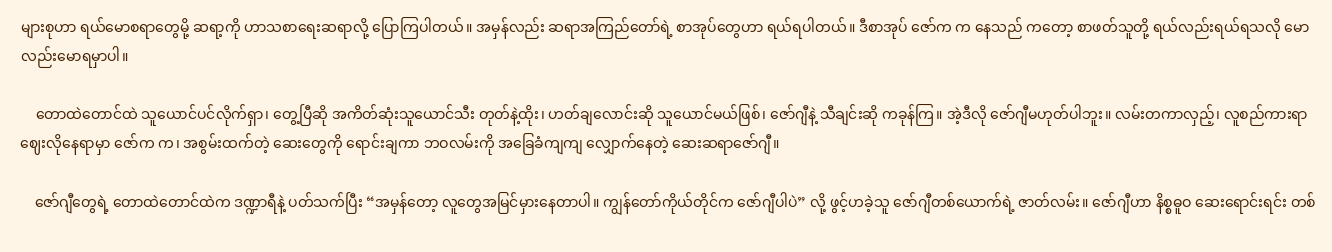များစုဟာ ရယ်မောစရာတွေမို့ ဆရာ့ကို ဟာသစာရေးဆရာလို့ ပြောကြပါတယ်။ အမှန်လည်း ဆရာအကြည်တော်ရဲ့ စာအုပ်တွေဟာ ရယ်ရပါတယ်။ ဒီစာအုပ် ဇော်က က နေသည် ကတော့ စာဖတ်သူတို့ ရယ်လည်းရယ်ရသလို မောလည်းမောရမှာပါ။

    တောထဲတောင်ထဲ သူယောင်ပင်လိုက်ရှာ၊ တွေ့ပြီဆို အကိတ်ဆုံးသူယောင်သီး တုတ်နဲ့ထိုး၊ ဟတ်ချလောင်းဆို သူယောင်မယ်ဖြစ်၊ ဇော်ဂျီနဲ့ သီချင်းဆို ကခုန်ကြ။ အဲ့ဒီလို ဇော်ဂျီမဟုတ်ပါဘူး။ လမ်းတကာလှည့်၊ လူစည်ကားရာ ဈေးလိုနေရာမှာ ဇော်က က၊ အစွမ်းထက်တဲ့ ဆေးတွေကို ရောင်းချကာ ဘဝလမ်းကို အခြေခံကျကျ လျှောက်နေတဲ့ ဆေးဆရာဇော်ဂျီ။

    ဇော်ဂျီတွေရဲ့ တောထဲတောင်ထဲက ဒဏ္ဍာရီနဲ့ ပတ်သက်ပြီး “အမှန်တော့ လူတွေအမြင်မှားနေတာပါ။ ကျွန်တော်ကိုယ်တိုင်က ဇော်ဂျီပါပဲ” လို့ ဖွင့်ဟခဲ့သူ ဇော်ဂျီတစ်ယောက်ရဲ့ ဇာတ်လမ်း။ ဇော်ဂျီဟာ နိစ္စဓူဝ ဆေးရောင်းရင်း တစ်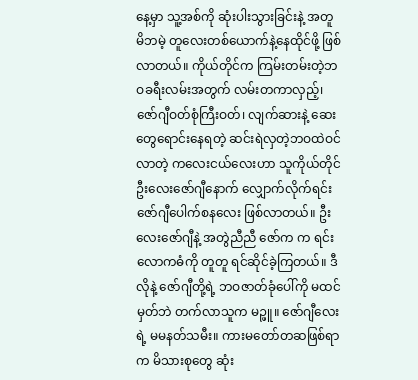နေ့မှာ သူ့အစ်ကို ဆုံးပါးသွားခြင်းနဲ့ အတူ မိဘမဲ့ တူလေးတစ်ယောက်နဲ့နေထိုင်ဖို့ ဖြစ်လာတယ်။ ကိုယ်တိုင်က ကြမ်းတမ်းတဲ့ဘဝခရီးလမ်းအတွက် လမ်းတကာလှည့်၊ ဇော်ဂျီဝတ်စုံကြီးဝတ်၊ လျက်ဆားနဲ့ ဆေးတွေရောင်းနေရတဲ့ ဆင်းရဲလှတဲ့ဘဝထဲဝင်လာတဲ့ ကလေးငယ်လေးဟာ သူကိုယ်တိုင် ဦးလေးဇော်ဂျီနောက် လျှောက်လိုက်ရင်း ဇော်ဂျီပေါက်စနလေး ဖြစ်လာတယ်။ ဦးလေးဇော်ဂျီနဲ့ အတွဲညီညီ ဇော်က က ရင်း လောကဓံကို တူတူ ရင်ဆိုင်ခဲ့ကြတယ်။ ဒီလိုနဲ့ ဇော်ဂျီတို့ရဲ့ ဘဝဇာတ်ခုံပေါ်ကို မထင်မှတ်ဘဲ တက်လာသူက မဉ္ဖူ။ ဇော်ဂျီလေးရဲ့ မမနတ်သမီး။ ကားမတော်တဆဖြစ်ရာက မိသားစုတွေ ဆုံး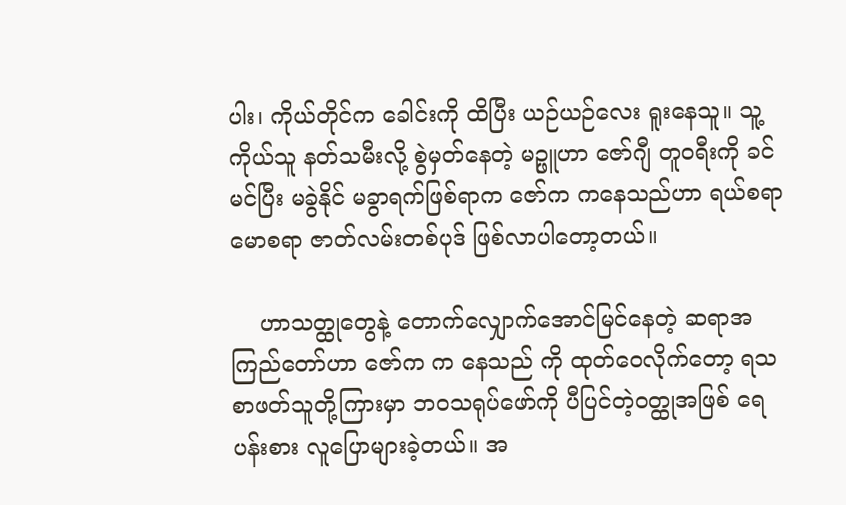ပါး၊ ကိုယ်တိုင်က ခေါင်းကို ထိပြီး ယဉ်ယဉ်လေး ရူးနေသူ။ သူ့ကိုယ်သူ နတ်သမီးလို့ စွဲမှတ်နေတဲ့ မဉ္ဖူဟာ ဇော်ဂျီ တူဝရီးကို ခင်မင်ပြီး မခွဲနိုင် မခွာရက်ဖြစ်ရာက ဇော်က ကနေသည်ဟာ ရယ်စရာ မောစရာ ဇာတ်လမ်းတစ်ပုဒ် ဖြစ်လာပါတော့တယ်။

    ဟာသတ္ထုတွေနဲ့ တောက်လျှောက်အောင်မြင်နေတဲ့ ဆရာအကြည်တော်ဟာ ဇော်က က နေသည် ကို ထုတ်ဝေလိုက်တော့ ရသစာဖတ်သူတို့ကြားမှာ ဘဝသရုပ်ဖော်ကို ပီပြင်တဲ့ဝတ္ထုအဖြစ် ရေပန်းစား လူပြောများခဲ့တယ်။ အ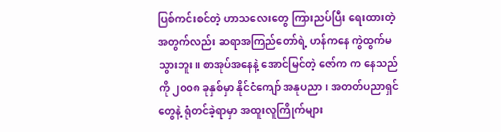ပြစ်ကင်းစင်တဲ့ ဟာသလေးတွေ ကြားညပ်ပြီး ရေးထားတဲ့အတွက်လည်း ဆရာအကြည်တော်ရဲ့ ဟန်ကနေ ကွဲထွက်မသွားဘူး။ စာအုပ်အနေနဲ့ အောင်မြင်တဲ့ ဇော်က က နေသည်ကို ၂၀၀၈ ခုနှစ်မှာ နိုင်ငံကျော် အနုပညာ၊ အတတ်ပညာရှင်တွေနဲ့ ရုံတင်ခဲ့ရာမှာ အထူးလူကြိုက်များ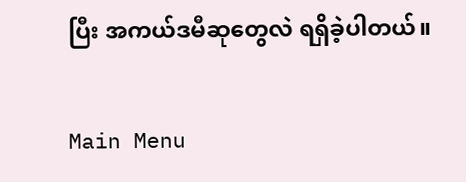ပြီး အကယ်ဒမီဆုတွေလဲ ရရှိခဲ့ပါတယ်။

Main Menu